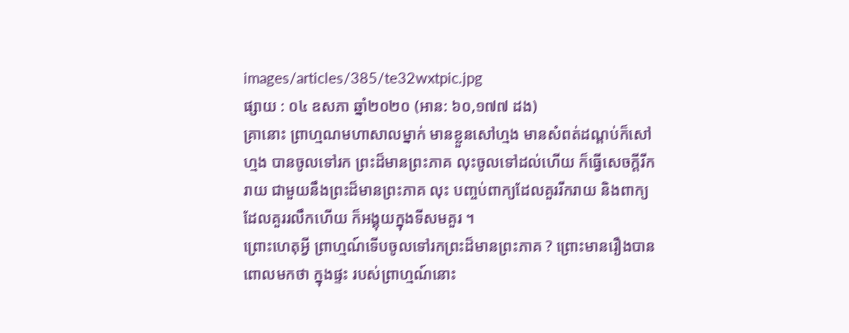images/articles/385/te32wxtpic.jpg
ផ្សាយ : ០៤ ឧសភា ឆ្នាំ២០២០ (អាន: ៦០,១៧៧ ដង)
គ្រានោះ ព្រាហ្មណមហាសាលម្នាក់ មានខ្លួនសៅហ្មង មានសំពត់ដណ្តប់ក៏សៅហ្មង បានចូលទៅរក ព្រះដ៏មានព្រះភាគ លុះចូលទៅដល់ហើយ ក៏ធ្វើសេចក្តីរីករាយ ជាមួយនឹងព្រះដ៏មានព្រះភាគ លុះ បញ្ចប់ពាក្យដែលគួររីករាយ និងពាក្យដែលគួររលឹកហើយ ក៏អង្គុយក្នុងទីសមគួរ ។
ព្រោះហេតុអ្វី ព្រាហ្មណ៍ទើបចូលទៅរកព្រះដ៏មានព្រះភាគ ? ព្រោះមានរឿងបានពោលមកថា ក្នុងផ្ទះ របស់ព្រាហ្មណ៍នោះ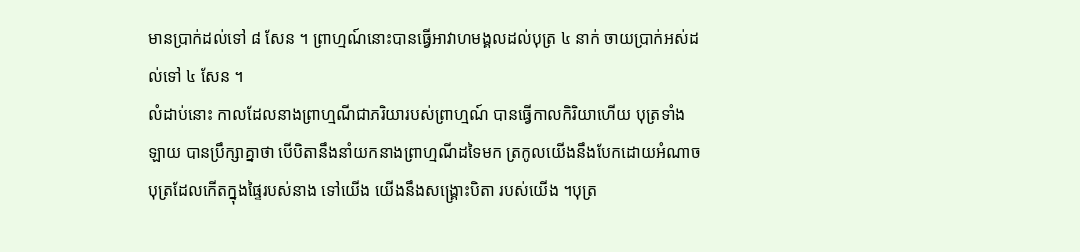មានប្រាក់ដល់ទៅ ៨ សែន ។ ព្រាហ្មណ៍នោះបានធ្វើអាវាហមង្គលដល់បុត្រ ៤ នាក់ ចាយប្រាក់អស់ដល់ទៅ ៤ សែន ។
លំដាប់នោះ កាលដែលនាងព្រាហ្មណីជាភរិយារបស់ព្រាហ្មណ៍ បានធ្វើកាលកិរិយាហើយ បុត្រទាំងឡាយ បានប្រឹក្សាគ្នាថា បើបិតានឹងនាំយកនាងព្រាហ្មណីដទៃមក ត្រកូលយើងនឹងបែកដោយអំណាចបុត្រដែលកើតក្នុងផ្ទៃរបស់នាង ទៅយើង យើងនឹងសង្គ្រោះបិតា របស់យើង ។បុត្រ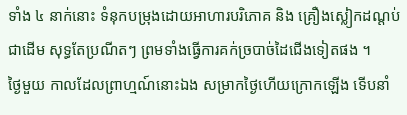ទាំង ៤ នាក់នោះ ទំនុកបម្រុងដោយអាហារបរិភោគ និង គ្រឿងស្លៀកដណ្តប់ជាដើម សុទ្ធតែប្រណីតៗ ព្រមទាំងធ្វើការគក់ច្របាច់ដៃជើងទៀតផង ។
ថ្ងៃមួយ កាលដែលព្រាហ្មណ៍នោះឯង សម្រាកថ្ងៃហើយក្រោកឡើង ទើបនាំ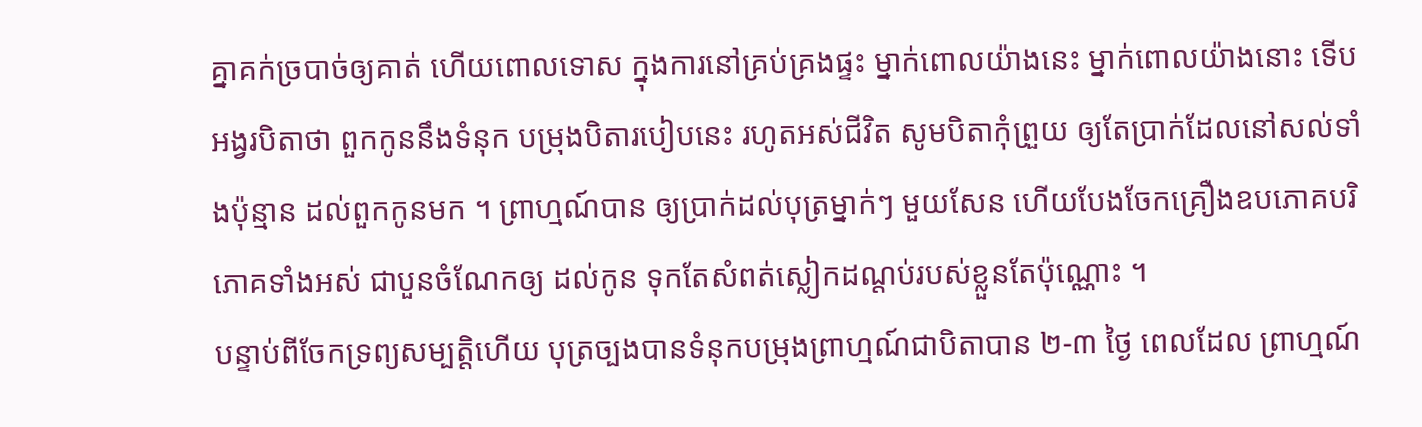គ្នាគក់ច្របាច់ឲ្យគាត់ ហើយពោលទោស ក្នុងការនៅគ្រប់គ្រងផ្ទះ ម្នាក់ពោលយ៉ាងនេះ ម្នាក់ពោលយ៉ាងនោះ ទើបអង្វរបិតាថា ពួកកូននឹងទំនុក បម្រុងបិតារបៀបនេះ រហូតអស់ជីវិត សូមបិតាកុំព្រួយ ឲ្យតែប្រាក់ដែលនៅសល់ទាំងប៉ុន្មាន ដល់ពួកកូនមក ។ ព្រាហ្មណ៍បាន ឲ្យប្រាក់ដល់បុត្រម្នាក់ៗ មួយសែន ហើយបែងចែកគ្រឿងឧបភោគបរិភោគទាំងអស់ ជាបួនចំណែកឲ្យ ដល់កូន ទុកតែសំពត់ស្លៀកដណ្តប់របស់ខ្លួនតែប៉ុណ្ណោះ ។
បន្ទាប់ពីចែកទ្រព្យសម្បត្តិហើយ បុត្រច្បងបានទំនុកបម្រុងព្រាហ្មណ៍ជាបិតាបាន ២-៣ ថ្ងៃ ពេលដែល ព្រាហ្មណ៍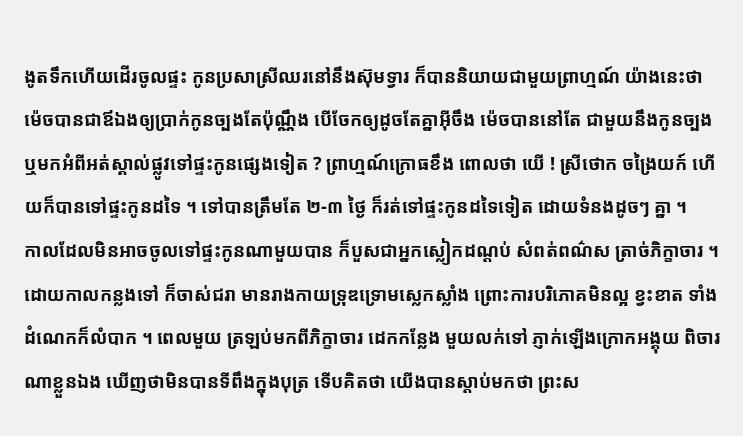ងូតទឹកហើយដើរចូលផ្ទះ កូនប្រសាស្រីឈរនៅនឹងស៊ុមទ្វារ ក៏បាននិយាយជាមួយព្រាហ្មណ៍ យ៉ាងនេះថា ម៉េចបានជាឪឯងឲ្យប្រាក់កូនច្បងតែប៉ុណ្ណឹង បើចែកឲ្យដូចតែគ្នាអ៊ីចឹង ម៉េចបាននៅតែ ជាមួយនឹងកូនច្បង ឬមកអំពីអត់ស្គាល់ផ្លូវទៅផ្ទះកូនផ្សេងទៀត ? ព្រាហ្មណ៍ក្រោធខឹង ពោលថា យើ ! ស្រីថោក ចង្រៃយក៍ ហើយក៏បានទៅផ្ទះកូនដទៃ ។ ទៅបានត្រឹមតែ ២-៣ ថ្ងៃ ក៏រត់ទៅផ្ទះកូនដទៃទៀត ដោយទំនងដូចៗ គ្នា ។
កាលដែលមិនអាចចូលទៅផ្ទះកូនណាមួយបាន ក៏បួសជាអ្នកស្លៀកដណ្តប់ សំពត់ពណ៌ស ត្រាច់ភិក្ខាចារ ។ ដោយកាលកន្លងទៅ ក៏ចាស់ជរា មានរាងកាយទ្រុឌទ្រោមស្លេកស្លាំង ព្រោះការបរិភោគមិនល្អ ខ្វះខាត ទាំងដំណេកក៏លំបាក ។ ពេលមួយ ត្រឡប់មកពីភិក្ខាចារ ដេកកន្លែង មួយលក់ទៅ ភ្ញាក់ឡើងក្រោកអង្គុយ ពិចារណាខ្លួនឯង ឃើញថាមិនបានទីពឹងក្នុងបុត្រ ទើបគិតថា យើងបានស្តាប់មកថា ព្រះស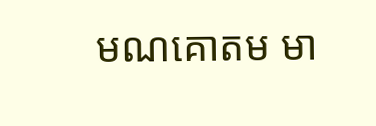មណគោតម មា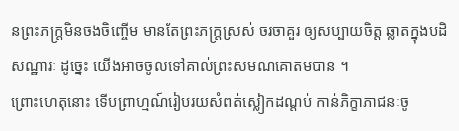នព្រះភក្ត្រមិនចងចិញ្ចើម មានតែព្រះភក្ត្រស្រស់ ចរចាគួរ ឲ្យសប្បាយចិត្ត ឆ្លាតក្នុងបដិសណ្ឋារៈ ដូច្នេះ យើងអាចចូលទៅគាល់ព្រះសមណគោតមបាន ។
ព្រោះហេតុនោះ ទើបព្រាហ្មណ៍រៀបរយសំពត់ស្លៀកដណ្តប់ កាន់ភិក្ខាភាជនៈចូ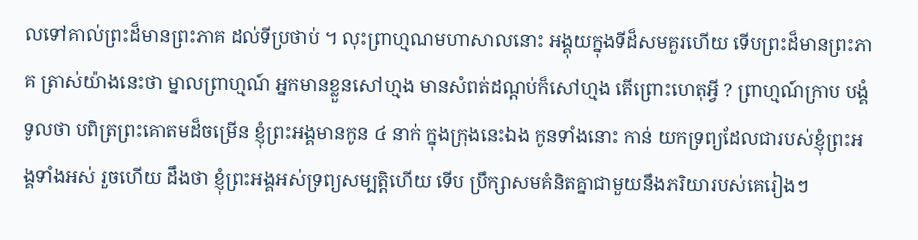លទៅគាល់ព្រះដ៏មានព្រះភាគ ដល់ទីប្រថាប់ ។ លុះព្រាហ្មណមហាសាលនោះ អង្គុយក្នុងទីដ៏សមគួរហើយ ទើបព្រះដ៏មានព្រះភាគ ត្រាស់យ៉ាងនេះថា ម្នាលព្រាហ្មណ៍ អ្នកមានខ្លួនសៅហ្មង មានសំពត់ដណ្តប់ក៏សៅហ្មង តើព្រោះហេតុអ្វី ? ព្រាហ្មណ៍ក្រាប បង្គំទូលថា បពិត្រព្រះគោតមដ៏ចម្រើន ខ្ញុំព្រះអង្គមានកូន ៤ នាក់ ក្នុងក្រុងនេះឯង កូនទាំងនោះ កាន់ យកទ្រព្យដែលជារបស់ខ្ញុំព្រះអង្គទាំងអស់ រួចហើយ ដឹងថា ខ្ញុំព្រះអង្គអស់ទ្រព្យសម្បត្តិហើយ ទើប ប្រឹក្សាសមគំនិតគ្នាជាមួយនឹងភរិយារបស់គេរៀងៗ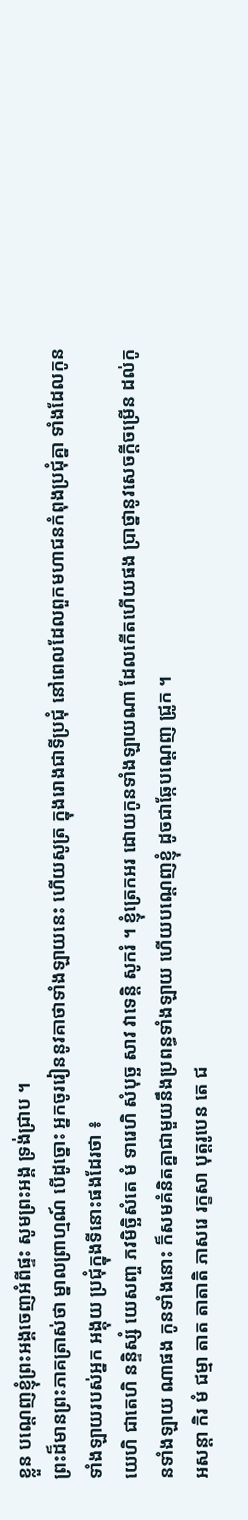ខ្លួន បណ្តេញខ្ញុំព្រះអង្គចេញអំពីផ្ទះ សូមព្រះអង្គ ទ្រង់ជ្រាប ។
ព្រះដ៏មានព្រះភាគត្រាស់ថា ម្នាលព្រាហ្មណ៍ បើដូច្នោះ អ្នកចូររៀននូវគាថាទាំងឡាយនេះ ហើយសូត្រ ក្នុងរោងជាទីប្រជុំ នៅពេលដែលពួកមហាជនកំពុងប្រជុំគ្នា ទាំងដែលកូនទាំងឡាយរបស់អ្នក អង្គុយ ប្រជុំក្នុងទីនោះផងដែរថា ៖
យេហិ ជាតេហិ នន្ទិស្សំ យេសញ្ច ភវមិច្ឆិសំតេ មំ ទារេហិ សំបុច្ឆ សាវ វាទេន្តិ សូករំ ។ ខ្ញុំត្រេកអរ ដោយកូនទាំងឡាយណា ដែលកើតហើយផង ប្រាថ្នានូវសេចក្តីចម្រើន ដល់កូនទាំងឡាយ ណាផង កូនទាំងនោះ ក៏សមគំនិតគ្នាជាមួយនឹងប្រពន្ធទាំងឡាយ ហើយបណ្តេញខ្ញុំ ដូចជាឆ្កែបណ្តេញ ជ្រូក ។
អសន្តា កិរ មំ ជម្មា តាត តាតាតិ ភាសរេ រក្ខសា បុត្តរូបេន តេ ជ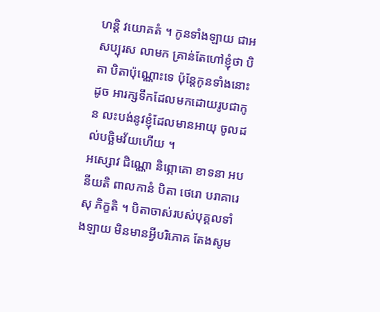ហន្តិ វយោគតំ ។ កូនទាំងឡាយ ជាអសប្បុរស លាមក គ្រាន់តែហៅខ្ញុំថា បិតា បិតាប៉ុណ្ណោះទេ ប៉ុន្តែកូនទាំងនោះ ដូច អារក្សទឹកដែលមកដោយរូបជាកូន លះបង់នូវខ្ញុំដែលមានអាយុ ចូលដល់បច្ឆិមវ័យហើយ ។
អស្សោវ ជិណ្ណោ និព្ភោគោ ខាទនា អបនីយតិ ពាលកានំ បិតា ថេរោ បរាគារេសុ ភិក្ខតិ ។ បិតាចាស់របស់បុគ្គលទាំងឡាយ មិនមានអ្វីបរិភោគ តែងសូម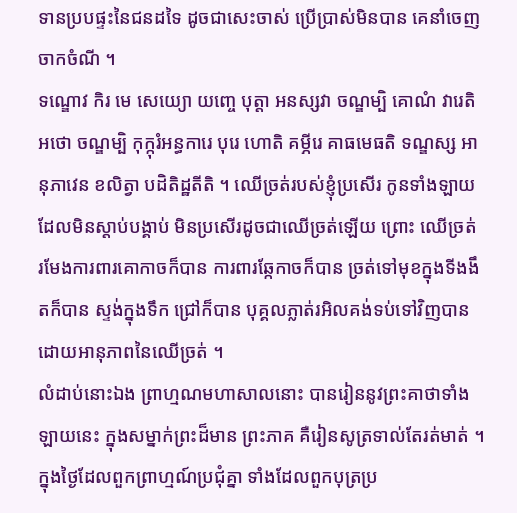ទានប្របផ្ទះនៃជនដទៃ ដូចជាសេះចាស់ ប្រើប្រាស់មិនបាន គេនាំចេញចាកចំណី ។
ទណ្ឌោវ កិរ មេ សេយ្យោ យញ្ចេ បុត្តា អនស្សវា ចណ្ឌម្បិ គោណំ វារេតិ អថោ ចណ្ឌម្បិ កុក្កុរំអន្ធការេ បុរេ ហោតិ គម្ភីរេ គាធមេធតិ ទណ្ឌស្ស អានុភាវេន ខលិត្វា បដិតិដ្ឋតីតិ ។ ឈើច្រត់របស់ខ្ញុំប្រសើរ កូនទាំងឡាយដែលមិនស្តាប់បង្គាប់ មិនប្រសើរដូចជាឈើច្រត់ឡើយ ព្រោះ ឈើច្រត់ រមែងការពារគោកាចក៏បាន ការពារឆ្កែកាចក៏បាន ច្រត់ទៅមុខក្នុងទីងងឹតក៏បាន ស្ទង់ក្នុងទឹក ជ្រៅក៏បាន បុគ្គលភ្លាត់រអិលគង់ទប់ទៅវិញបាន ដោយអានុភាពនៃឈើច្រត់ ។
លំដាប់នោះឯង ព្រាហ្មណមហាសាលនោះ បានរៀននូវព្រះគាថាទាំងឡាយនេះ ក្នុងសម្នាក់ព្រះដ៏មាន ព្រះភាគ គឺរៀនសូត្រទាល់តែរត់មាត់ ។ ក្នុងថ្ងៃដែលពួកព្រាហ្មណ៍ប្រជុំគ្នា ទាំងដែលពួកបុត្រប្រ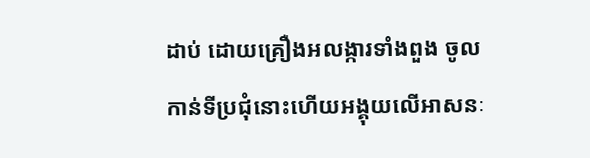ដាប់ ដោយគ្រឿងអលង្ការទាំងពួង ចូលកាន់ទីប្រជុំនោះហើយអង្គុយលើអាសនៈ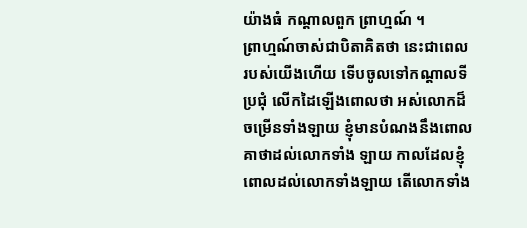យ៉ាងធំ កណ្តាលពួក ព្រាហ្មណ៍ ។
ព្រាហ្មណ៍ចាស់ជាបិតាគិតថា នេះជាពេលរបស់យើងហើយ ទើបចូលទៅកណ្តាលទីប្រជុំ លើកដៃឡើងពោលថា អស់លោកដ៏ចម្រើនទាំងឡាយ ខ្ញុំមានបំណងនឹងពោលគាថាដល់លោកទាំង ឡាយ កាលដែលខ្ញុំពោលដល់លោកទាំងឡាយ តើលោកទាំង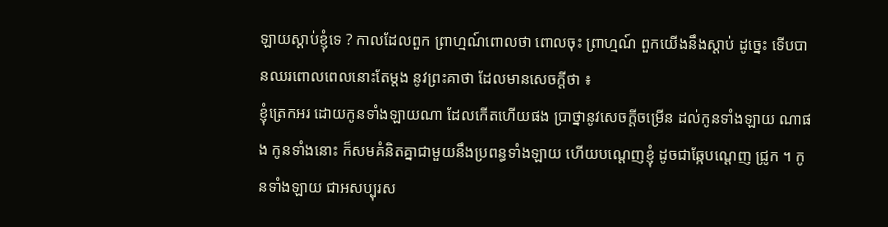ឡាយស្តាប់ខ្ញុំទេ ? កាលដែលពួក ព្រាហ្មណ៍ពោលថា ពោលចុះ ព្រាហ្មណ៍ ពួកយើងនឹងស្តាប់ ដូច្នេះ ទើបបានឈរពោលពេលនោះតែម្តង នូវព្រះគាថា ដែលមានសេចក្តីថា ៖
ខ្ញុំត្រេកអរ ដោយកូនទាំងឡាយណា ដែលកើតហើយផង ប្រាថ្នានូវសេចក្តីចម្រើន ដល់កូនទាំងឡាយ ណាផង កូនទាំងនោះ ក៏សមគំនិតគ្នាជាមួយនឹងប្រពន្ធទាំងឡាយ ហើយបណ្តេញខ្ញុំ ដូចជាឆ្កែបណ្តេញ ជ្រូក ។ កូនទាំងឡាយ ជាអសប្បុរស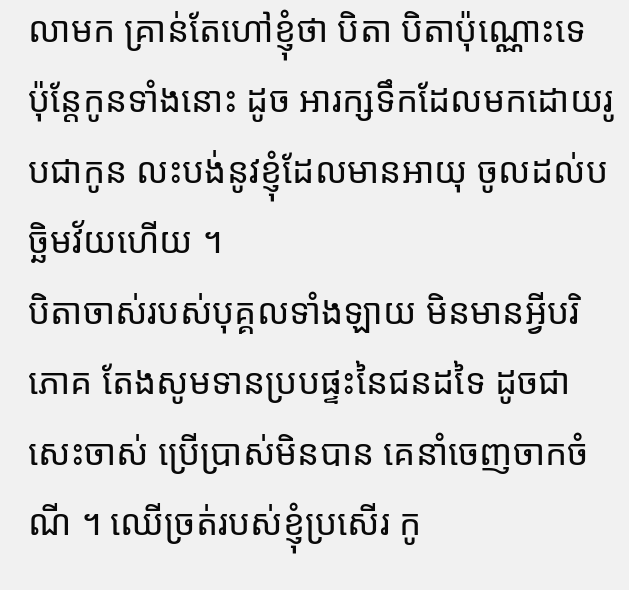លាមក គ្រាន់តែហៅខ្ញុំថា បិតា បិតាប៉ុណ្ណោះទេ ប៉ុន្តែកូនទាំងនោះ ដូច អារក្សទឹកដែលមកដោយរូបជាកូន លះបង់នូវខ្ញុំដែលមានអាយុ ចូលដល់បច្ឆិមវ័យហើយ ។
បិតាចាស់របស់បុគ្គលទាំងឡាយ មិនមានអ្វីបរិភោគ តែងសូមទានប្របផ្ទះនៃជនដទៃ ដូចជាសេះចាស់ ប្រើប្រាស់មិនបាន គេនាំចេញចាកចំណី ។ ឈើច្រត់របស់ខ្ញុំប្រសើរ កូ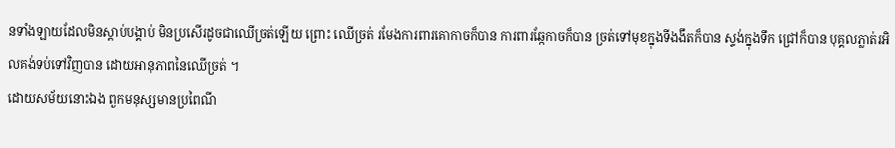នទាំងឡាយដែលមិនស្តាប់បង្គាប់ មិនប្រសើរដូចជាឈើច្រត់ឡើយ ព្រោះ ឈើច្រត់ រមែងការពារគោកាចក៏បាន ការពារឆ្កែកាចក៏បាន ច្រត់ទៅមុខក្នុងទីងងឹតក៏បាន ស្ទង់ក្នុងទឹក ជ្រៅក៏បាន បុគ្គលភ្លាត់រអិលគង់ទប់ទៅវិញបាន ដោយអានុភាពនៃឈើច្រត់ ។
ដោយសម័យនោះឯង ពួកមនុស្សមានប្រពៃណី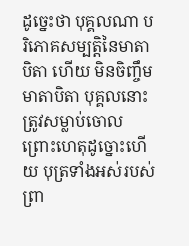ដូច្នេះថា បុគ្គលណា បរិភោគសម្បត្តិនៃមាតាបិតា ហើយ មិនចិញ្ចឹមមាតាបិតា បុគ្គលនោះ ត្រូវសម្លាប់ចោល ព្រោះហេតុដូច្នោះហើយ បុត្រទាំងអស់របស់ ព្រា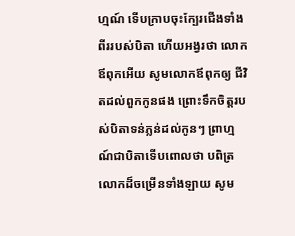ហ្មណ៍ ទើបក្រាបចុះក្បែរជើងទាំងពីររបស់បិតា ហើយអង្វរថា លោកឪពុកអើយ សូមលោកឪពុកឲ្យ ជីវិតដល់ពួកកូនផង ព្រោះទឹកចិត្តរបស់បិតាទន់ភ្លន់ដល់កូនៗ ព្រាហ្មណ៍ជាបិតាទើបពោលថា បពិត្រ លោកដ៏ចម្រើនទាំងឡាយ សូម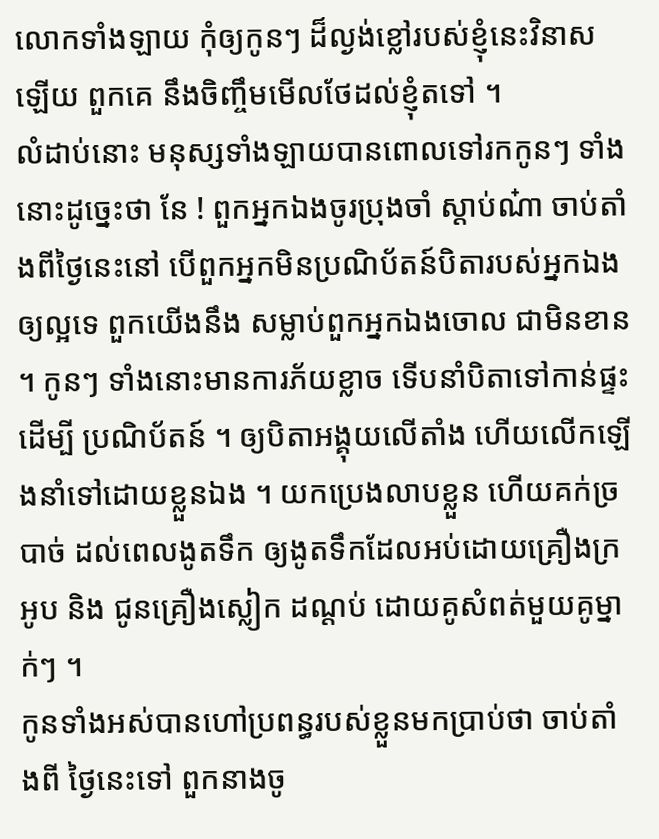លោកទាំងឡាយ កុំឲ្យកូនៗ ដ៏ល្ងង់ខ្លៅរបស់ខ្ញុំនេះវិនាសឡើយ ពួកគេ នឹងចិញ្ចឹមមើលថែដល់ខ្ញុំតទៅ ។
លំដាប់នោះ មនុស្សទាំងឡាយបានពោលទៅរកកូនៗ ទាំងនោះដូច្នេះថា នែ ! ពួកអ្នកឯងចូរប្រុងចាំ ស្តាប់ណ៎ា ចាប់តាំងពីថ្ងៃនេះនៅ បើពួកអ្នកមិនប្រណិប័តន៍បិតារបស់អ្នកឯងឲ្យល្អទេ ពួកយើងនឹង សម្លាប់ពួកអ្នកឯងចោល ជាមិនខាន ។ កូនៗ ទាំងនោះមានការភ័យខ្លាច ទើបនាំបិតាទៅកាន់ផ្ទះដើម្បី ប្រណិប័តន៍ ។ ឲ្យបិតាអង្គុយលើតាំង ហើយលើកឡើងនាំទៅដោយខ្លួនឯង ។ យកប្រេងលាបខ្លួន ហើយគក់ច្របាច់ ដល់ពេលងូតទឹក ឲ្យងូតទឹកដែលអប់ដោយគ្រឿងក្រអូប និង ជូនគ្រឿងស្លៀក ដណ្តប់ ដោយគូសំពត់មួយគូម្នាក់ៗ ។
កូនទាំងអស់បានហៅប្រពន្ធរបស់ខ្លួនមកប្រាប់ថា ចាប់តាំងពី ថ្ងៃនេះទៅ ពួកនាងចូ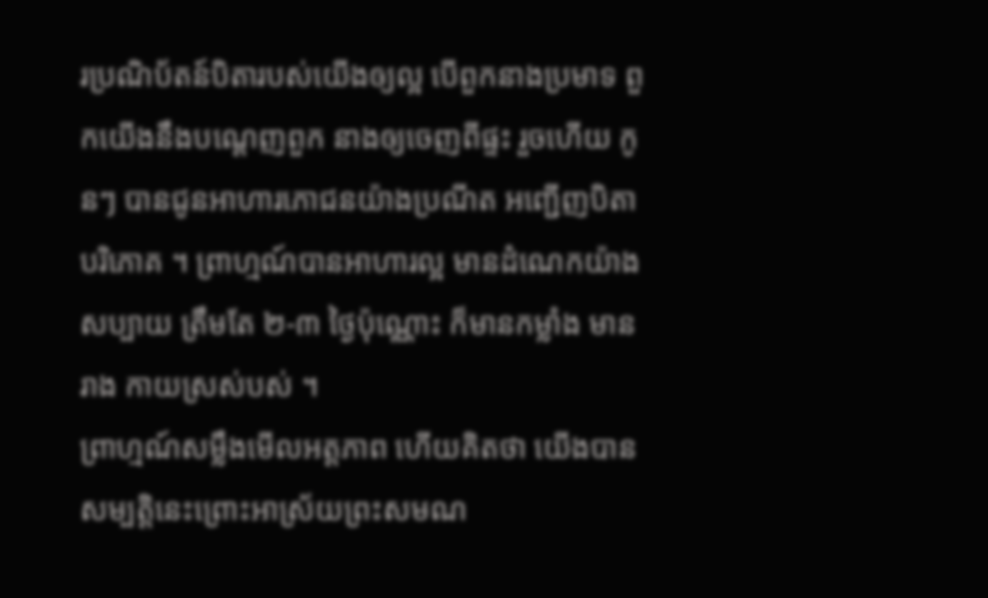រប្រណិប័តន៍បិតារបស់យើងឲ្យល្អ បើពួកនាងប្រមាទ ពួកយើងនឹងបណ្តេញពួក នាងឲ្យចេញពីផ្ទះ រួចហើយ កូនៗ បានជូនអាហារភោជនយ៉ាងប្រណីត អញ្ជើញបិតាបរិភោគ ។ ព្រាហ្មណ៍បានអាហារល្អ មានដំណេកយ៉ាងសប្បាយ ត្រឹមតែ ២-៣ ថ្ងៃប៉ុណ្ណោះ ក៏មានកម្លាំង មានរាង កាយស្រស់បស់ ។
ព្រាហ្មណ៍សម្លឹងមើលអត្តភាព ហើយគិតថា យើងបានសម្បត្តិនេះព្រោះអាស្រ័យព្រះសមណ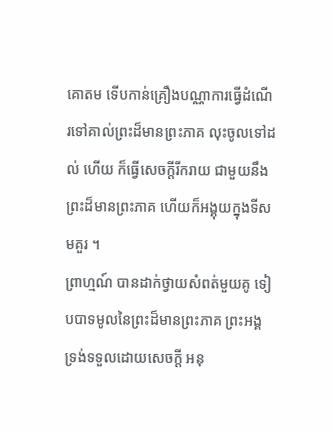គោតម ទើបកាន់គ្រឿងបណ្ណាការធ្វើដំណើរទៅគាល់ព្រះដ៏មានព្រះភាគ លុះចូលទៅដល់ ហើយ ក៏ធ្វើសេចក្តីរីករាយ ជាមួយនឹងព្រះដ៏មានព្រះភាគ ហើយក៏អង្គុយក្នុងទីសមគួរ ។
ព្រាហ្មណ៍ បានដាក់ថ្វាយសំពត់មួយគូ ទៀបបាទមូលនៃព្រះដ៏មានព្រះភាគ ព្រះអង្គទ្រង់ទទួលដោយសេចក្តី អនុ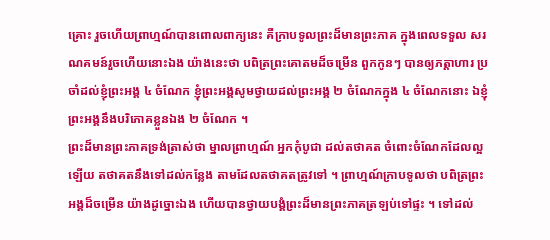គ្រោះ រួចហើយព្រាហ្មណ៍បានពោលពាក្យនេះ គឺក្រាបទូលព្រះដ៏មានព្រះភាគ ក្នុងពេលទទួល សរណគមន៍រួចហើយនោះឯង យ៉ាងនេះថា បពិត្រព្រះគោតមដ៏ចម្រើន ពួកកូនៗ បានឲ្យភត្តាហារ ប្រចាំដល់ខ្ញុំព្រះអង្គ ៤ ចំណែក ខ្ញុំព្រះអង្គសូមថ្វាយដល់ព្រះអង្គ ២ ចំណែកក្នុង ៤ ចំណែកនោះ ឯខ្ញុំ ព្រះអង្គនឹងបរិភោគខ្លួនឯង ២ ចំណែក ។
ព្រះដ៏មានព្រះភាគទ្រង់ត្រាស់ថា ម្នាលព្រាហ្មណ៍ អ្នកកុំបូជា ដល់តថាគត ចំពោះចំណែកដែលល្អឡើយ តថាគតនឹងទៅដល់កន្លែង តាមដែលតថាគតត្រូវទៅ ។ ព្រាហ្មណ៍ក្រាបទូលថា បពិត្រព្រះអង្គដ៏ចម្រើន យ៉ាងដូច្នោះឯង ហើយបានថ្វាយបង្គំព្រះដ៏មានព្រះភាគត្រឡប់ទៅផ្ទះ ។ ទៅដល់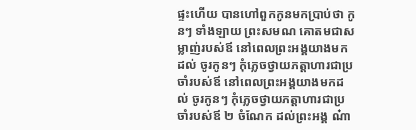ផ្ទះហើយ បានហៅពួកកូនមកប្រាប់ថា កូនៗ ទាំងឡាយ ព្រះសមណ គោតមជាសម្លាញ់របស់ឪ នៅពេលព្រះអង្គយាងមកដល់ ចូរកូនៗ កុំភ្លេចថ្វាយភត្តាហារជាប្រចាំរបស់ឪ នៅពេលព្រះអង្គយាងមកដល់ ចូរកូនៗ កុំភ្លេចថ្វាយភត្តាហារជាប្រចាំរបស់ឪ ២ ចំណែក ដល់ព្រះអង្គ ណ៎ា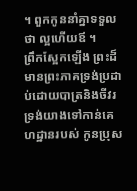។ ពួកកូននាំគ្នាទទួលថា ល្អហើយឪ ។
ព្រឹកស្អែកឡើង ព្រះដ៏មានព្រះភាគទ្រង់ប្រដាប់ដោយបាត្រនិងចីវរ ទ្រង់យាងទៅកាន់គេហដ្ឋានរបស់ កូនប្រុស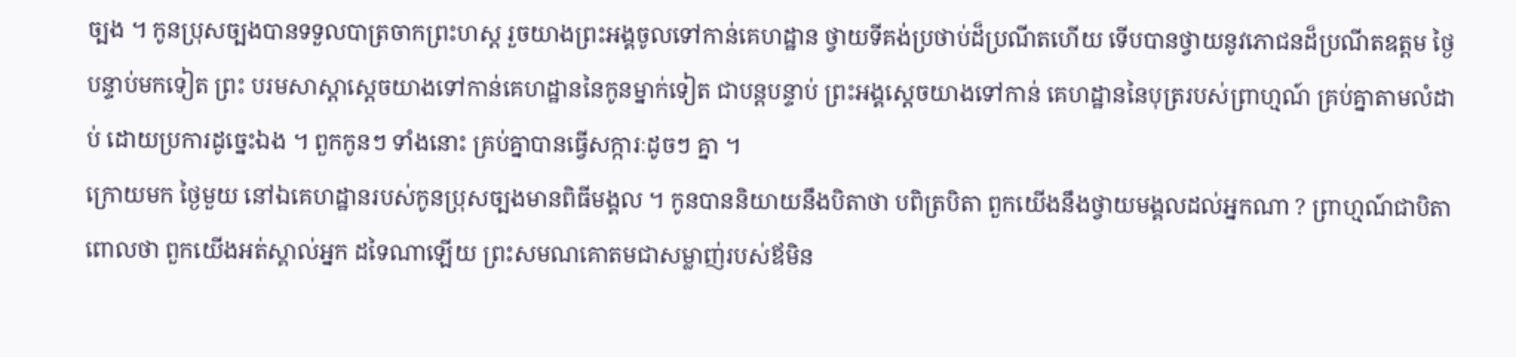ច្បង ។ កូនប្រុសច្បងបានទទួលបាត្រចាកព្រះហស្ត រួចយាងព្រះអង្គចូលទៅកាន់គេហដ្ឋាន ថ្វាយទីគង់ប្រថាប់ដ៏ប្រណីតហើយ ទើបបានថ្វាយនូវភោជនដ៏ប្រណីតឧត្តម ថ្ងៃបន្ទាប់មកទៀត ព្រះ បរមសាស្តាស្តេចយាងទៅកាន់គេហដ្ឋាននៃកូនម្នាក់ទៀត ជាបន្តបន្ទាប់ ព្រះអង្គស្តេចយាងទៅកាន់ គេហដ្ឋាននៃបុត្ររបស់ព្រាហ្មណ៍ គ្រប់គ្នាតាមលំដាប់ ដោយប្រការដូច្នេះឯង ។ ពួកកូនៗ ទាំងនោះ គ្រប់គ្នាបានធ្វើសក្ការៈដូចៗ គ្នា ។
ក្រោយមក ថ្ងៃមួយ នៅឯគេហដ្ឋានរបស់កូនប្រុសច្បងមានពិធីមង្គល ។ កូនបាននិយាយនឹងបិតាថា បពិត្របិតា ពួកយើងនឹងថ្វាយមង្គលដល់អ្នកណា ? ព្រាហ្មណ៍ជាបិតាពោលថា ពួកយើងអត់ស្គាល់អ្នក ដទៃណាឡើយ ព្រះសមណគោតមជាសម្លាញ់របស់ឪមិន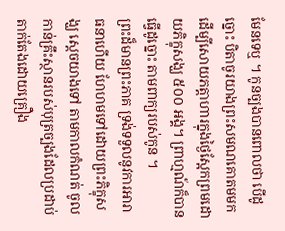មែនទេឬ ។ កូនច្បងបានពោលថា បើដូច្នោះ បិតាចូរយាងព្រះសមណគោតមមកដើម្បីសោយភត្តាហារក្នុងថ្ងៃស្អែកព្រមដោយភិក្ខុសង្ឃ ៥០០ អង្គ។ ព្រាហ្មណ៍ក៏បានធ្វើដូច្នោះ តាមពាក្យរបស់កូន ។
ព្រះដ៏មានព្រះភាគ ទ្រង់ទទួលនូវការអារាធនាហើយ ហែហមទៅដោយព្រះភិក្ខុសង្ឃ ស្តេចយាងទៅ តាមកាលកំណត់ ចូលកាន់គ្រឹះស្ថានរបស់បុត្រច្បងដែលប្រដាប់តាក់តែងដោយគ្រឿង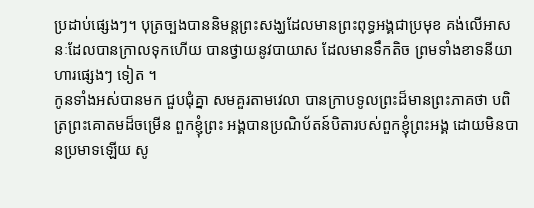ប្រដាប់ផ្សេងៗ។ បុត្រច្បងបាននិមន្តព្រះសង្ឃដែលមានព្រះពុទ្ធអង្គជាប្រមុខ គង់លើអាសនៈដែលបានក្រាលទុកហើយ បានថ្វាយនូវបាយាស ដែលមានទឹកតិច ព្រមទាំងខាទនីយាហារផ្សេងៗ ទៀត ។
កូនទាំងអស់បានមក ជួបជុំគ្នា សមគួរតាមវេលា បានក្រាបទូលព្រះដ៏មានព្រះភាគថា បពិត្រព្រះគោតមដ៏ចម្រើន ពួកខ្ញុំព្រះ អង្គបានប្រណិប័តន៍បិតារបស់ពួកខ្ញុំព្រះអង្គ ដោយមិនបានប្រមាទឡើយ សូ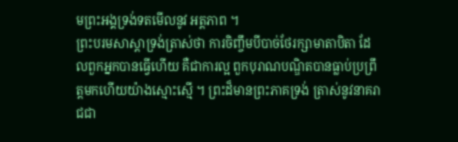មព្រះអង្គទ្រង់ទតមើលនូវ អត្តភាព ។
ព្រះបរមសាស្តាទ្រង់ត្រាស់ថា ការចិញ្ចឹមបីបាច់ថែរក្សាមាតាបិតា ដែលពួកអ្នកបានធ្វើហើយ គឺជាការល្អ ពួកបុរាណបណ្ឌិតបានធ្លាប់ប្រព្រឹត្តមកហើយយ៉ាងស្មោះស្មើ ។ ព្រះដ៏មានព្រះភាគទ្រង់ ត្រាស់នូវនាគរាជជា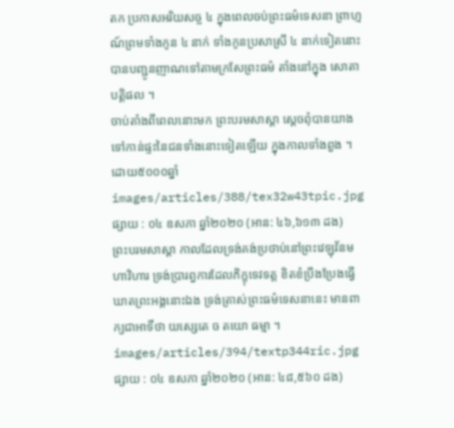តក ប្រកាសអរិយសច្ច ៤ ក្នុងពេលចប់ព្រះធម៌ទេសនា ព្រាហ្មណ៍ព្រមទាំងកូន ៤ នាក់ ទាំងកូនប្រសាស្រី ៤ នាក់ទៀតនោះ បានបញ្ជូនញាណទៅតាមក្រសែព្រះធម៌ តាំងនៅក្នុង សោតាបត្តិផល ។
ចាប់តាំងពីពេលនោះមក ព្រះបរមសាស្តា ស្តេចពុំបានយាងទៅកាន់ផ្ទះនៃជនទាំងនោះទៀតឡើយ ក្នុងកាលទាំងពួង ។
ដោយ៥០០០ឆ្នាំ
images/articles/388/tex32w43tpic.jpg
ផ្សាយ : ០៤ ឧសភា ឆ្នាំ២០២០ (អាន: ៤៦,៦១៣ ដង)
ព្រះបរមសាស្តា កាលដែលទ្រង់គង់ប្រថាប់នៅព្រះវេឡុវ័នមហាវិហារ ទ្រង់ប្រារព្ធការដែលភិក្ខុទេវទត្ត ខិតខំប្រឹងប្រែងធ្វើឃាតព្រះអង្គនោះឯង ទ្រង់ត្រាស់ព្រះធម៌ទេសនានេះ មានពាក្យជាអាទិ៍ថា យស្សេតេ ច តយោ ធម្មា ។
images/articles/394/textp344ric.jpg
ផ្សាយ : ០៤ ឧសភា ឆ្នាំ២០២០ (អាន: ៤៨,៥៦០ ដង)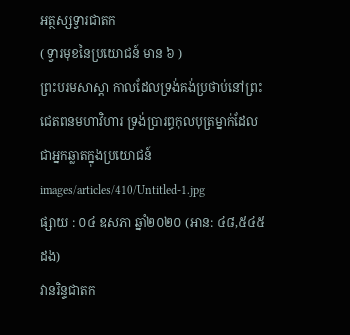អត្ថស្សទ្វារជាតក
( ទ្វារមុខនៃប្រយោជន៍ មាន ៦ )
ព្រះបរមសាស្តា កាលដែលទ្រង់គង់ប្រថាប់នៅព្រះជេតពនមហាវិហារ ទ្រង់ប្រារព្ធកុលបុត្រម្នាក់ដែលជាអ្នកឆ្លាតក្នុងប្រយោជន៍
images/articles/410/Untitled-1.jpg
ផ្សាយ : ០៤ ឧសភា ឆ្នាំ២០២០ (អាន: ៤៨,៥៤៥ ដង)
វានរិន្ទជាតក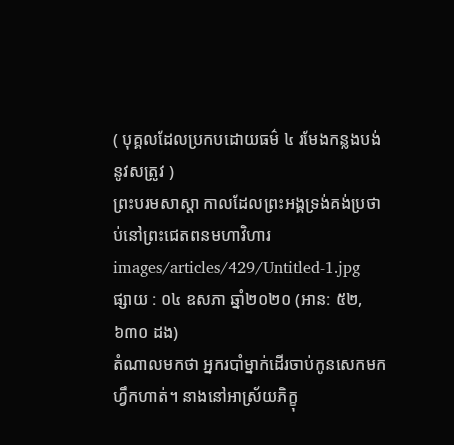( បុគ្គលដែលប្រកបដោយធម៌ ៤ រមែងកន្លងបង់នូវសត្រូវ )
ព្រះបរមសាស្តា កាលដែលព្រះអង្គទ្រង់គង់ប្រថាប់នៅព្រះជេតពនមហាវិហារ
images/articles/429/Untitled-1.jpg
ផ្សាយ : ០៤ ឧសភា ឆ្នាំ២០២០ (អាន: ៥២,៦៣០ ដង)
តំណាលមកថា អ្នករបាំម្នាក់ដើរចាប់កូនសេកមកហ្វឹកហាត់។ នាងនៅអាស្រ័យភិក្ខុ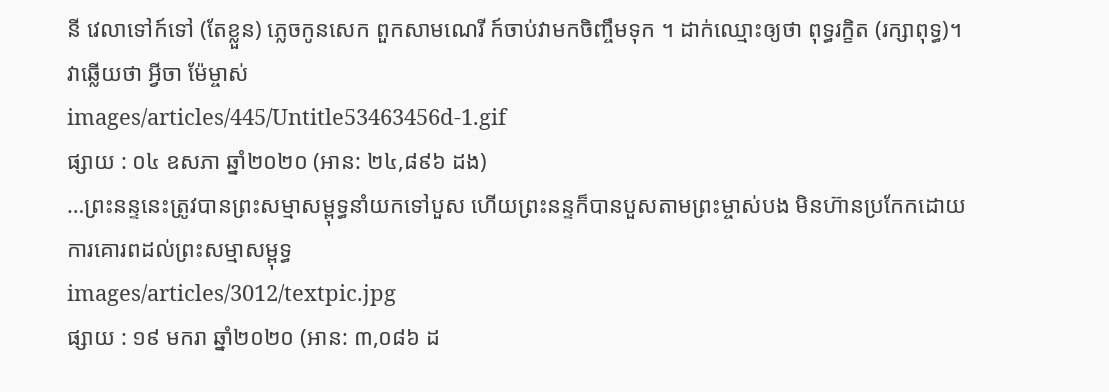នី វេលាទៅក៍ទៅ (តែខ្លួន) ភ្លេចកូនសេក ពួកសាមណេរី ក៍ចាប់វាមកចិញ្ចឹមទុក ។ ដាក់ឈ្មោះឲ្យថា ពុទ្ធរក្ខិត (រក្សាពុទ្ធ)។
វាឆ្លើយថា អ្វីចា ម៉ែម្ចាស់
images/articles/445/Untitle53463456d-1.gif
ផ្សាយ : ០៤ ឧសភា ឆ្នាំ២០២០ (អាន: ២៤,៨៩៦ ដង)
…ព្រះនន្ទនេះត្រូវបានព្រះសម្មាសម្ពុទ្ធនាំយកទៅបួស ហើយព្រះនន្ទក៏បានបួសតាមព្រះម្ចាស់បង មិនហ៊ានប្រកែកដោយការគោរពដល់ព្រះសម្មាសម្ពុទ្ធ
images/articles/3012/textpic.jpg
ផ្សាយ : ១៩ មករា ឆ្នាំ២០២០ (អាន: ៣,០៨៦ ដ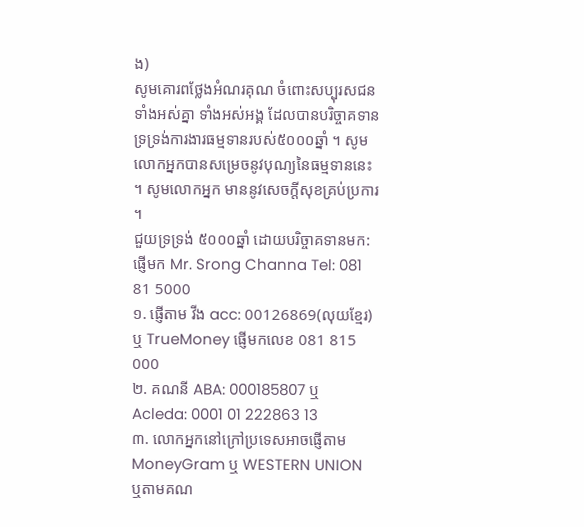ង)
សូមគោរពថ្លែងអំណរគុណ ចំពោះសប្បុរសជនទាំងអស់គ្នា ទាំងអស់អង្គ ដែលបានបរិច្ចាគទាន ទ្រទ្រង់ការងារធម្មទានរបស់៥០០០ឆ្នាំ ។ សូមលោកអ្នកបានសម្រេចនូវបុណ្យនៃធម្មទាននេះ ។ សូមលោកអ្នក មាននូវសេចក្តីសុខគ្រប់ប្រការ ។
ជួយទ្រទ្រង់ ៥០០០ឆ្នាំ ដោយបរិច្ចាគទានមក:
ផ្ញើមក Mr. Srong Channa Tel: 081 81 5000
១. ផ្ញើតាម វីង acc: 00126869(លុយខ្មែរ) ឬ TrueMoney ផ្ញើមកលេខ 081 815 000
២. គណនី ABA: 000185807 ឬ Acleda: 0001 01 222863 13
៣. លោកអ្នកនៅក្រៅប្រទេសអាចផ្ញើតាម
MoneyGram ឬ WESTERN UNION
ឬតាមគណ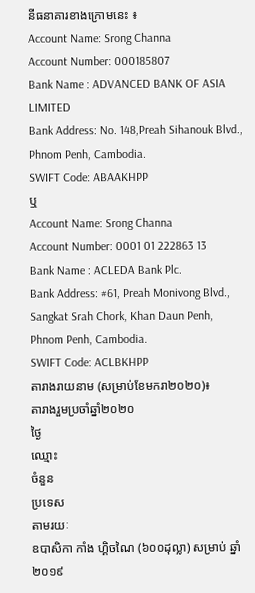នីធនាគារខាងក្រោមនេះ ៖
Account Name: Srong Channa
Account Number: 000185807
Bank Name : ADVANCED BANK OF ASIA LIMITED
Bank Address: No. 148,Preah Sihanouk Blvd.,
Phnom Penh, Cambodia.
SWIFT Code: ABAAKHPP
ឬ
Account Name: Srong Channa
Account Number: 0001 01 222863 13
Bank Name : ACLEDA Bank Plc.
Bank Address: #61, Preah Monivong Blvd.,
Sangkat Srah Chork, Khan Daun Penh,
Phnom Penh, Cambodia.
SWIFT Code: ACLBKHPP
តារាងរាយនាម (សម្រាប់ខែមករា២០២០)៖
តារាងរួមប្រចាំឆ្នាំ២០២០
ថ្ងៃ
ឈ្មោះ
ចំនួន
ប្រទេស
តាមរយៈ
ឧបាសិកា កាំង ហ្គិចណៃ (៦០០ដុល្លា) សម្រាប់ ឆ្នាំ ២០១៩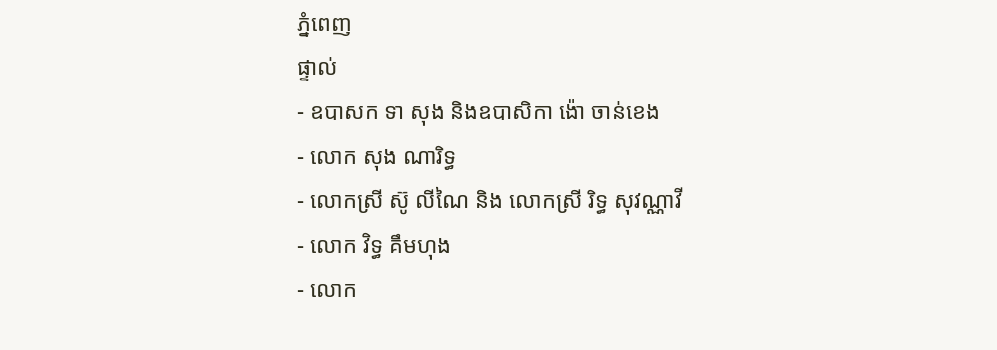ភ្នំពេញ
ផ្ទាល់
- ឧបាសក ទា សុង និងឧបាសិកា ង៉ោ ចាន់ខេង
- លោក សុង ណារិទ្ធ
- លោកស្រី ស៊ូ លីណៃ និង លោកស្រី រិទ្ធ សុវណ្ណាវី
- លោក វិទ្ធ គឹមហុង
- លោក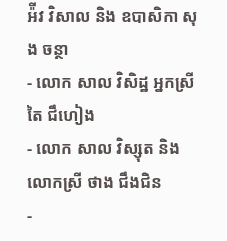អ៉ីវ វិសាល និង ឧបាសិកា សុង ចន្ថា
- លោក សាល វិសិដ្ឋ អ្នកស្រី តៃ ជឹហៀង
- លោក សាល វិស្សុត និង លោកស្រី ថាង ជឹងជិន
-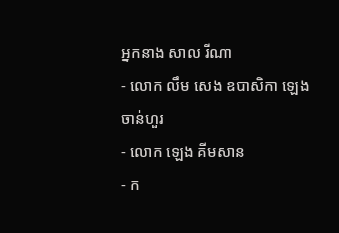អ្នកនាង សាល រីណា
- លោក លឹម សេង ឧបាសិកា ឡេង ចាន់ហួរ
- លោក ឡេង គីមសាន
- ក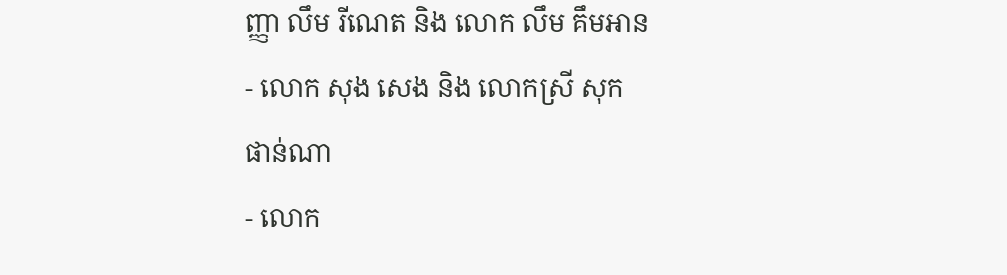ញ្ញា លឹម រីណេត និង លោក លឹម គឹមអាន
- លោក សុង សេង និង លោកស្រី សុក ផាន់ណា
- លោក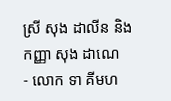ស្រី សុង ដាលីន និង កញ្ញា សុង ដាណេ
- លោក ទា គីមហ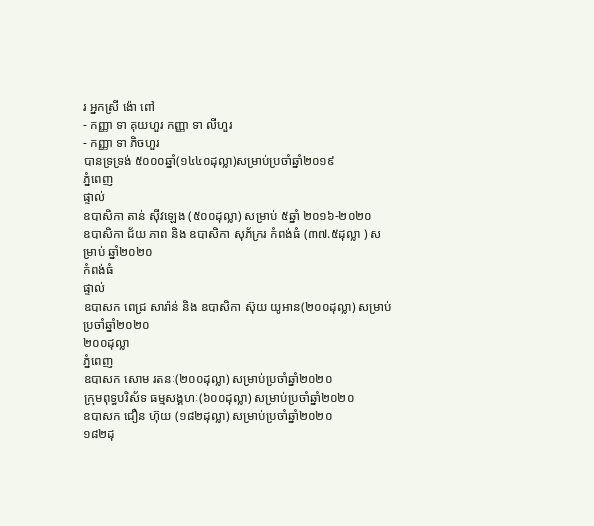រ អ្នកស្រី ង៉ោ ពៅ
- កញ្ញា ទា គុយហួរ កញ្ញា ទា លីហួរ
- កញ្ញា ទា ភិចហួរ
បានទ្រទ្រង់ ៥០០០ឆ្នាំ(១៤៤០ដុល្លា)សម្រាប់ប្រចាំឆ្នាំ២០១៩
ភ្នំពេញ
ផ្ទាល់
ឧបាសិកា តាន់ ស៊ីវឡេង (៥០០ដុល្លា) សម្រាប់ ៥ឆ្នាំ ២០១៦-២០២០
ឧបាសិកា ជ័យ ភាព និង ឧបាសិកា សុភ័ក្ររ កំពង់ធំ (៣៧.៥ដុល្លា ) សម្រាប់ ឆ្នាំ២០២០
កំពង់ធំ
ផ្ទាល់
ឧបាសក ពេជ្រ សារ៉ាន់ និង ឧបាសិកា ស៊ុយ យូអាន(២០០ដុល្លា) សម្រាប់ប្រចាំឆ្នាំ២០២០
២០០ដុល្លា
ភ្នំពេញ
ឧបាសក សោម រតនៈ(២០០ដុល្លា) សម្រាប់ប្រចាំឆ្នាំ២០២០
ក្រុមពុទ្ធបរិស័ទ ធម្មសង្គហៈ(៦០០ដុល្លា) សម្រាប់ប្រចាំឆ្នាំ២០២០
ឧបាសក ជឿន ហ៊ុយ (១៨២ដុល្លា) សម្រាប់ប្រចាំឆ្នាំ២០២០
១៨២ដុ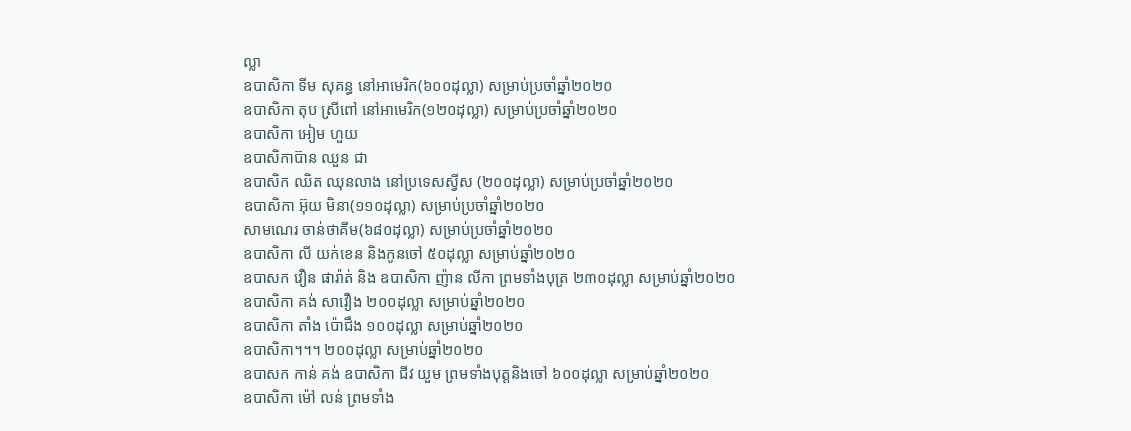ល្លា
ឧបាសិកា ទីម សុគន្ធ នៅអាមេរិក(៦០០ដុល្លា) សម្រាប់ប្រចាំឆ្នាំ២០២០
ឧបាសិកា តុប ស្រីពៅ នៅអាមេរិក(១២០ដុល្លា) សម្រាប់ប្រចាំឆ្នាំ២០២០
ឧបាសិកា អៀម ហួយ
ឧបាសិកាប៊ាន ឈួន ជា
ឧបាសិក ឈិត ឈុនលាង នៅប្រទេសស្វីស (២០០ដុល្លា) សម្រាប់ប្រចាំឆ្នាំ២០២០
ឧបាសិកា អ៊ុយ មិនា(១១០ដុល្លា) សម្រាប់ប្រចាំឆ្នាំ២០២០
សាមណេរ ចាន់ថាគីម(៦៨០ដុល្លា) សម្រាប់ប្រចាំឆ្នាំ២០២០
ឧបាសិកា លី យក់ខេន និងកូនចៅ ៥០ដុល្លា សម្រាប់ឆ្នាំ២០២០
ឧបាសក វឿន ផារ៉ាត់ និង ឧបាសិកា ញ៉ាន លីកា ព្រមទាំងបុត្រ ២៣០ដុល្លា សម្រាប់ឆ្នាំ២០២០
ឧបាសិកា គង់ សាវឿង ២០០ដុល្លា សម្រាប់ឆ្នាំ២០២០
ឧបាសិកា តាំង ប៉ោជឹង ១០០ដុល្លា សម្រាប់ឆ្នាំ២០២០
ឧបាសិកា។។។ ២០០ដុល្លា សម្រាប់ឆ្នាំ២០២០
ឧបាសក កាន់ គង់ ឧបាសិកា ជីវ យួម ព្រមទាំងបុត្តនិងចៅ ៦០០ដុល្លា សម្រាប់ឆ្នាំ២០២០
ឧបាសិកា ម៉ៅ លន់ ព្រមទាំង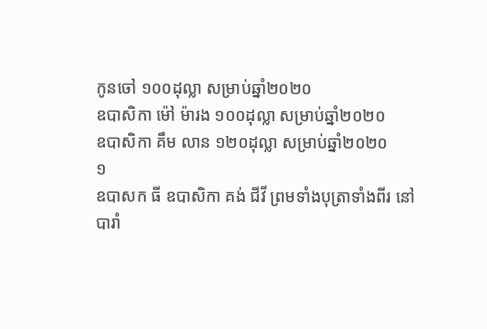កូនចៅ ១០០ដុល្លា សម្រាប់ឆ្នាំ២០២០
ឧបាសិកា ម៉ៅ ម៉ារង ១០០ដុល្លា សម្រាប់ឆ្នាំ២០២០
ឧបាសិកា គឹម លាន ១២០ដុល្លា សម្រាប់ឆ្នាំ២០២០
១
ឧបាសក ធី ឧបាសិកា គង់ ជីវី ព្រមទាំងបុត្រាទាំងពីរ នៅបារាំ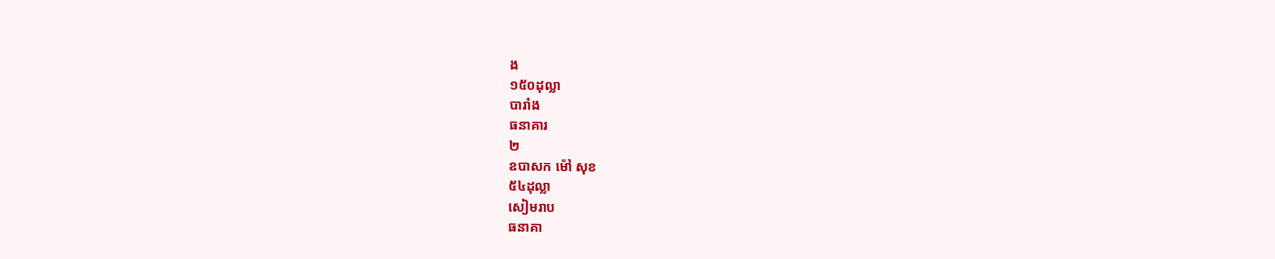ង
១៥០ដុល្លា
បារាំង
ធនាគារ
២
ឧបាសក ម៉ៅ សុខ
៥៤ដុល្លា
សៀមរាប
ធនាគា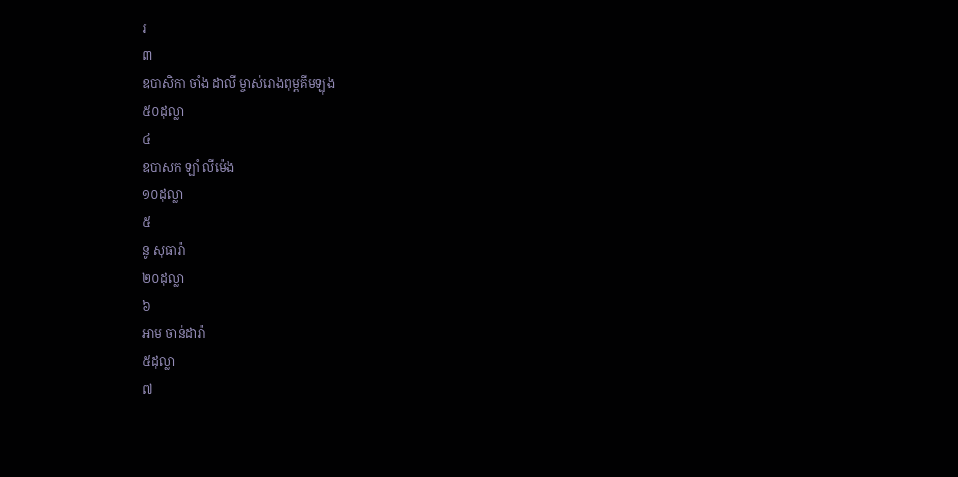រ
៣
ឧបាសិកា ចាំង ដាលី ម្ចាស់រោងពុម្ពគីមឡុង
៥០ដុល្លា
៤
ឧបាសក ឡាំ លីម៉េង
១០ដុល្លា
៥
នូ សុធារ៉ា
២០ដុល្លា
៦
អាម ចាន់ដារ៉ា
៥ដុល្លា
៧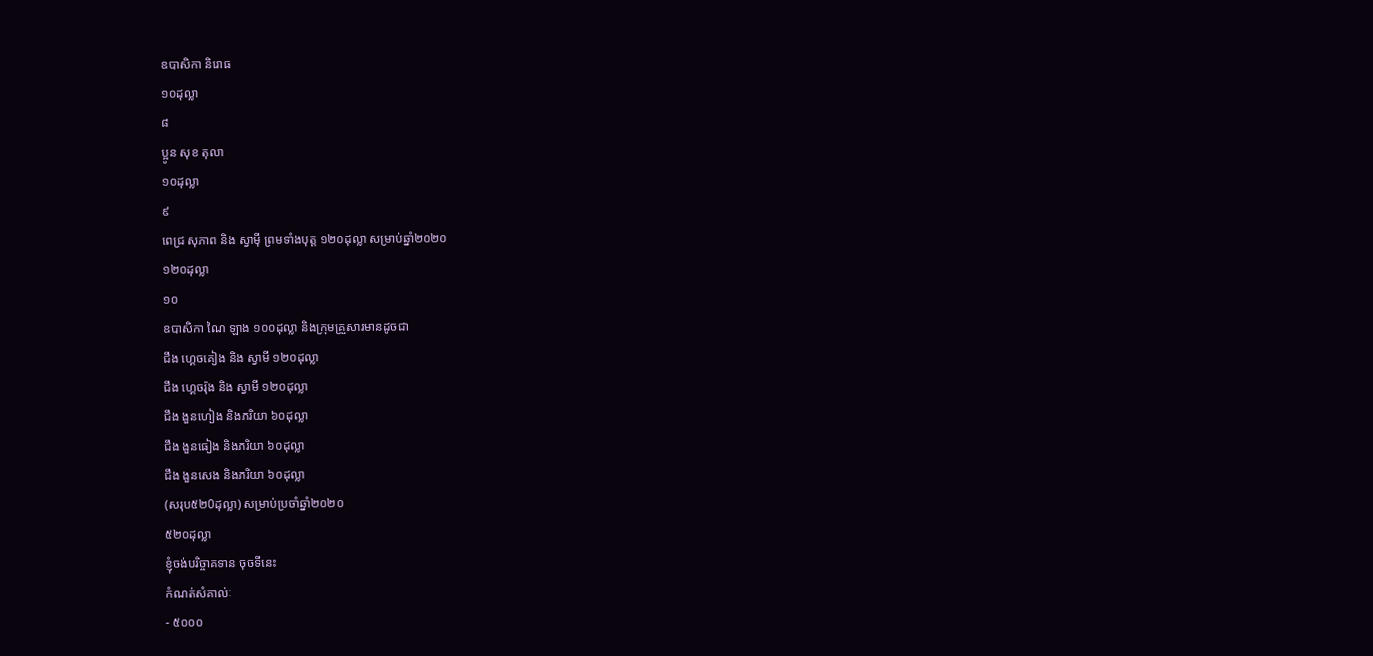ឧបាសិកា និរោធ
១០ដុល្លា
៨
ប្អូន សុខ តុលា
១០ដុល្លា
៩
ពេជ្រ សុភាព និង ស្វាមុី ព្រមទាំងបុត្ត ១២០ដុល្លា សម្រាប់ឆ្នាំ២០២០
១២០ដុល្លា
១០
ឧបាសិកា ណៃ ឡាង ១០០ដុល្លា និងក្រុមគ្រួសារមានដូចជា
ជឹង ហ្គេចគៀង និង ស្វាមី ១២០ដុល្លា
ជឹង ហ្គេចរ៉ុង និង ស្វាមី ១២០ដុល្លា
ជឹង ងួនហៀង និងភរិយា ៦០ដុល្លា
ជឹង ងួនធៀង និងភរិយា ៦០ដុល្លា
ជឹង ងួនសេង និងភរិយា ៦០ដុល្លា
(សរុប៥២0ដុល្លា) សម្រាប់ប្រចាំឆ្នាំ២០២០
៥២០ដុល្លា
ខ្ញុំចង់បរិច្ចាគទាន ចុចទីនេះ
កំណត់សំគាល់ៈ
- ៥០០០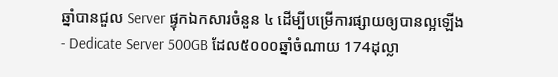ឆ្នាំបានជួល Server ផ្ទុកឯកសារចំនួន ៤ ដើម្បីបម្រើការផ្សាយឲ្យបានល្អឡើង
- Dedicate Server 500GB ដែល៥០០០ឆ្នាំចំណាយ 174ដុល្លា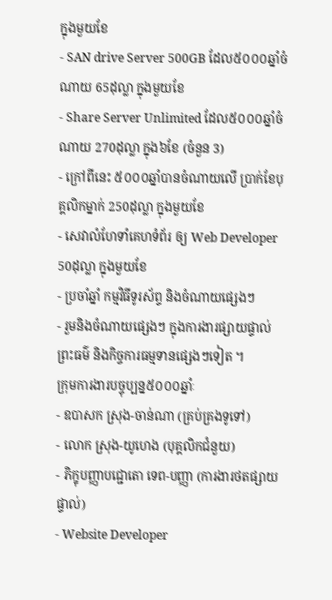ក្នុងមួយខែ
- SAN drive Server 500GB ដែល៥០០០ឆ្នាំចំណាយ 65ដុល្លា ក្នុងមួយខែ
- Share Server Unlimited ដែល៥០០០ឆ្នាំចំណាយ 270ដុល្លា ក្នុង៦ខែ (ចំនួន 3)
- ក្រៅពីនេះ ៥០០០ឆ្នាំបានចំណាយលើ ប្រាក់ខែបុគ្គលិកម្នាក់ 250ដុល្លា ក្នុងមួយខែ
- សេវាលំហែទាំគេហទំព័រ ឲ្យ Web Developer 50ដុល្លា ក្នុងមួយខែ
- ប្រចាំឆ្នាំ កម្មវិធីទូរស័ព្ទ និងចំណាយផ្សេងៗ
- រួមនិងចំណាយផ្សេងៗ ក្នុងការងារផ្សាយផ្ទាល់ព្រះធម៌ និងកិច្ចការធម្មទានផ្សេងៗទៀត ។
ក្រុមការងារបច្ចុប្បន្ន៥០០០ឆ្នាំៈ
- ឧបាសក ស្រុង-ចាន់ណា (គ្រប់គ្រងទូទៅ)
- លោក ស្រុង-យូហេង (បុគ្គលិកជំនួយ)
- ភិក្ខុបញ្ញាបជ្ជោតោ ទេព-បញ្ញា (ការងារថតផ្សាយផ្ទាល់)
- Website Developer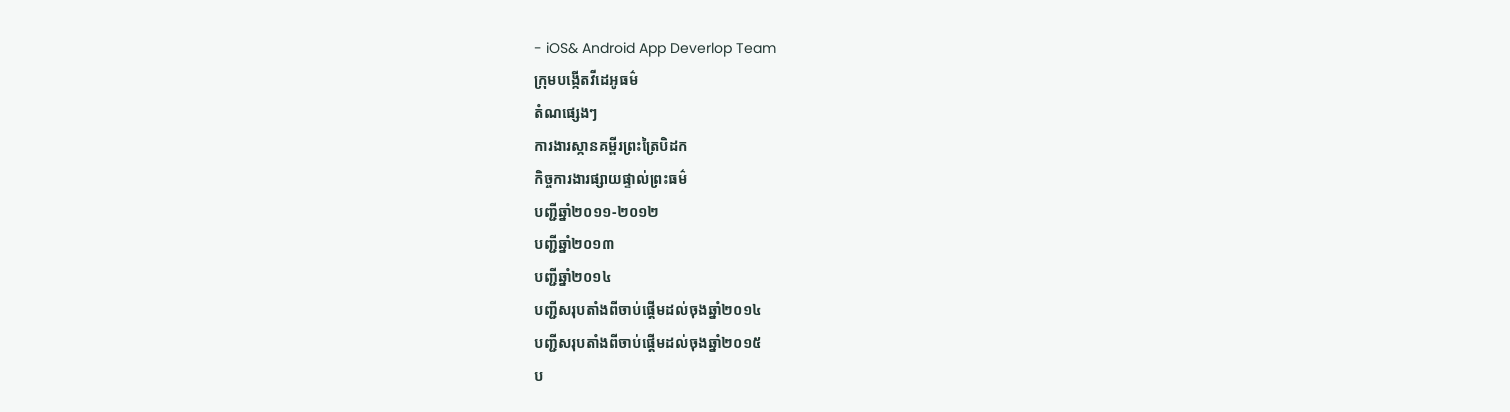- iOS& Android App Deverlop Team
ក្រុមបង្កើតវីដេអូធម៌
តំណផ្សេងៗ
ការងារស្កានគម្ពីរព្រះត្រៃបិដក
កិច្ចការងារផ្សាយផ្ទាល់ព្រះធម៌
បញ្ជីឆ្នាំ២០១១-២០១២
បញ្ជីឆ្នាំ២០១៣
បញ្ជីឆ្នាំ២០១៤
បញ្ជីសរុបតាំងពីចាប់ផ្តើមដល់ចុងឆ្នាំ២០១៤
បញ្ជីសរុបតាំងពីចាប់ផ្តើមដល់ចុងឆ្នាំ២០១៥
ប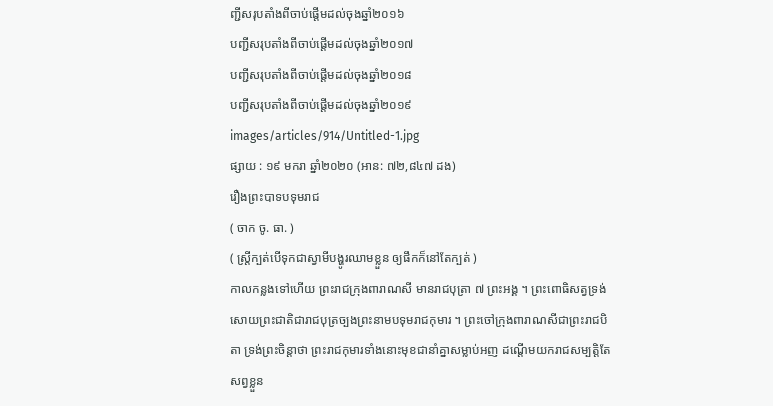ញ្ជីសរុបតាំងពីចាប់ផ្តើមដល់ចុងឆ្នាំ២០១៦
បញ្ជីសរុបតាំងពីចាប់ផ្តើមដល់ចុងឆ្នាំ២០១៧
បញ្ជីសរុបតាំងពីចាប់ផ្តើមដល់ចុងឆ្នាំ២០១៨
បញ្ជីសរុបតាំងពីចាប់ផ្តើមដល់ចុងឆ្នាំ២០១៩
images/articles/914/Untitled-1.jpg
ផ្សាយ : ១៩ មករា ឆ្នាំ២០២០ (អាន: ៧២,៨៤៧ ដង)
រឿងព្រះបាទបទុមរាជ
( ចាក ចូ. ធា. )
( ស្ត្រីក្បត់បើទុកជាស្វាមីបង្ហូរឈាមខ្លួន ឲ្យផឹកក៏នៅតែក្បត់ )
កាលកន្លងទៅហើយ ព្រះរាជក្រុងពារាណសី មានរាជបុត្រា ៧ ព្រះអង្គ ។ ព្រះពោធិសត្វទ្រង់សោយព្រះជាតិជារាជបុត្រច្បងព្រះនាមបទុមរាជកុមារ ។ ព្រះចៅក្រុងពារាណសីជាព្រះរាជបិតា ទ្រង់ព្រះចិន្ដាថា ព្រះរាជកុមារទាំងនោះមុខជានាំគ្នាសម្លាប់អញ ដណ្ដើមយករាជសម្បត្តិតែសព្វខ្លួន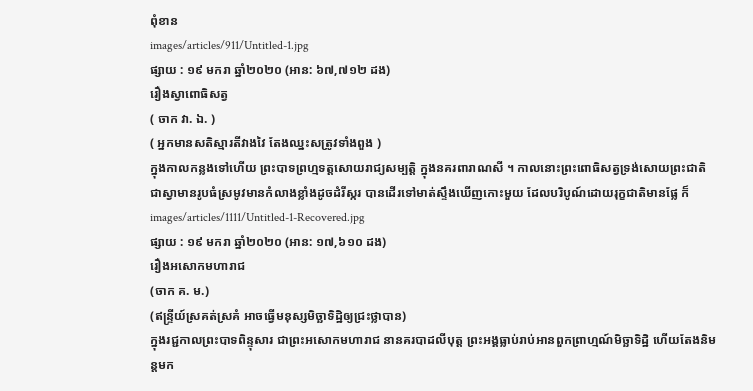ពុំខាន
images/articles/911/Untitled-1.jpg
ផ្សាយ : ១៩ មករា ឆ្នាំ២០២០ (អាន: ៦៧,៧១២ ដង)
រឿងស្វាពោធិសត្វ
( ចាក វា. ឯ. )
( អ្នកមានសតិស្មារតីវាងវៃ តែងឈ្នះសត្រូវទាំងពួង )
ក្នុងកាលកន្លងទៅហើយ ព្រះបាទព្រហ្មទត្តសោយរាជ្យសម្បត្តិ ក្នុងនគរពារាណសី ។ កាលនោះព្រះពោធិសត្វទ្រង់សោយព្រះជាតិ ជាស្វាមានរូបធំស្រមូវមានកំលាងខ្លាំងដូចដំរីស្ករ បានដើរទៅមាត់ស្ទឹងឃើញកោះមួយ ដែលបរិបូណ៍ដោយរុក្ខជាតិមានផ្លែ ក៏
images/articles/1111/Untitled-1-Recovered.jpg
ផ្សាយ : ១៩ មករា ឆ្នាំ២០២០ (អាន: ១៧,៦១០ ដង)
រឿងអសោកមហារាជ
(ចាក គ. ម.)
(ឥន្ទ្រីយ៍ស្រគត់ស្រគំ អាចធ្វើមនុស្សមិច្ឆាទិដ្ឋិឲ្យជ្រះថ្លាបាន)
ក្នុងរជ្ជកាលព្រះបាទពិន្ទុសារ ជាព្រះអសោកមហារាជ នានគរបាដលីបុត្ត ព្រះអង្គធ្លាប់រាប់អានពួកព្រាហ្មណ៍មិច្ឆាទិដ្ឋិ ហើយតែងនិមន្តមក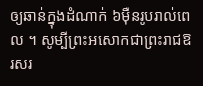ឲ្យឆាន់ក្នុងដំណាក់ ៦ម៉ឺនរូបរាល់ពេល ។ សូម្បីព្រះអសោកជាព្រះរាជឱរសរ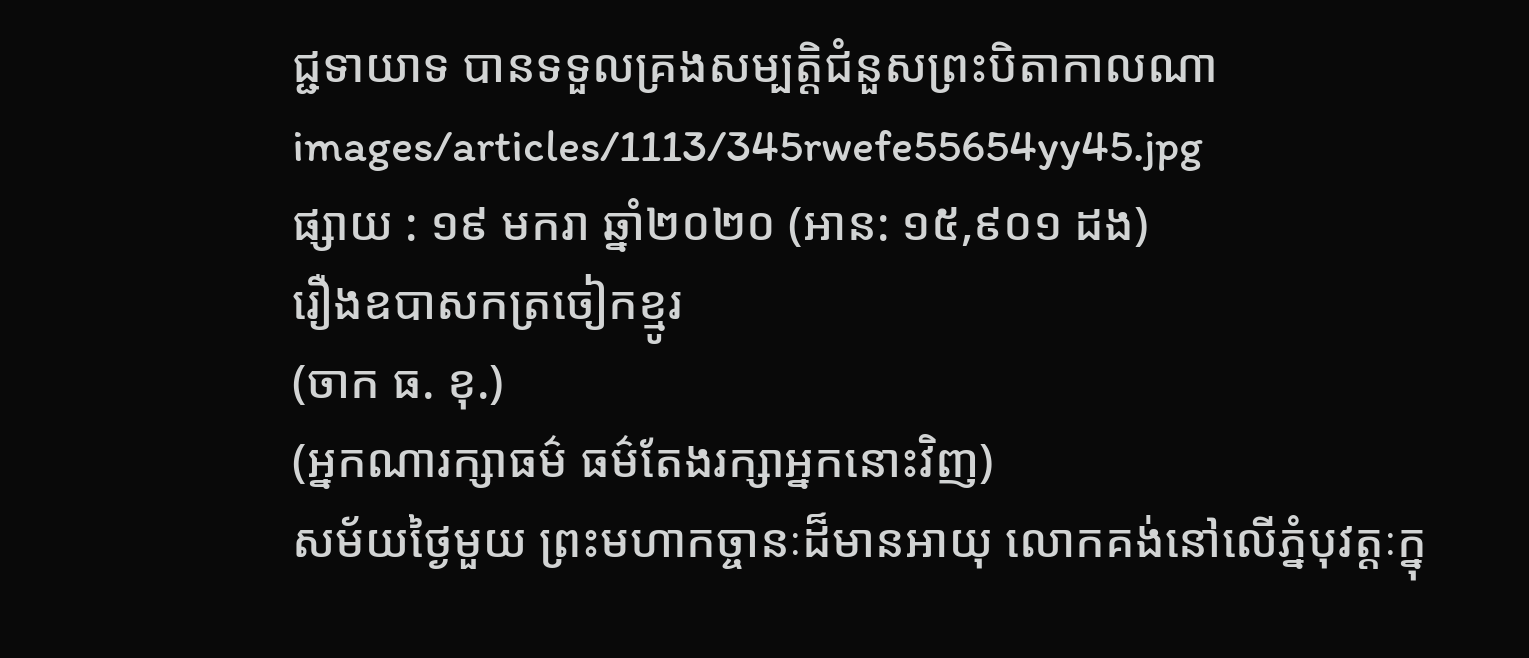ជ្ជទាយាទ បានទទួលគ្រងសម្បត្តិជំនួសព្រះបិតាកាលណា
images/articles/1113/345rwefe55654yy45.jpg
ផ្សាយ : ១៩ មករា ឆ្នាំ២០២០ (អាន: ១៥,៩០១ ដង)
រឿងឧបាសកត្រចៀកខ្មូរ
(ចាក ធ. ខុ.)
(អ្នកណារក្សាធម៌ ធម៌តែងរក្សាអ្នកនោះវិញ)
សម័យថ្ងៃមួយ ព្រះមហាកច្ចានៈដ៏មានអាយុ លោកគង់នៅលើភ្នំបុវត្តៈក្នុ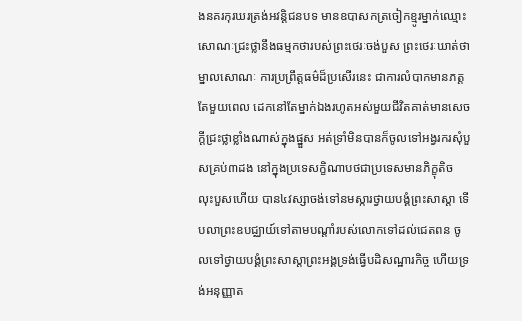ងនគរកុរឃរត្រង់អវន្តិជនបទ មានឧបាសកត្រចៀកខ្មូរម្នាក់ឈ្មោះ សោណៈជ្រះថ្លានឹងធម្មកថារបស់ព្រះថេរៈចង់បួស ព្រះថេរៈឃាត់ថា ម្នាលសោណៈ ការប្រព្រឹត្តធម៌ដ៏ប្រសើរនេះ ជាការលំបាកមានភត្តតែមួយពេល ដេកនៅតែម្នាក់ឯងរហូតអស់មួយជីវិតគាត់មានសេចក្តីជ្រះថ្លាខ្លាំងណាស់ក្នុងផ្នួស អត់ទ្រាំមិនបានក៏ចូលទៅអង្វរករសុំបួសគ្រប់៣ដង នៅក្នុងប្រទេសក្ខិណាបថជាប្រទេសមានភិក្ខុតិច លុះបួសហើយ បាន៤វស្សាចង់ទៅនមស្ការថ្វាយបង្គំព្រះសាស្តា ទើបលាព្រះឧបជ្ឈាយ៍ទៅតាមបណ្តាំរបស់លោកទៅដល់ជេតពន ចូលទៅថ្វាយបង្គំព្រះសាស្តាព្រះអង្គទ្រង់ធ្វើបដិសណ្ឋារកិច្ច ហើយទ្រង់អនុញ្ញាត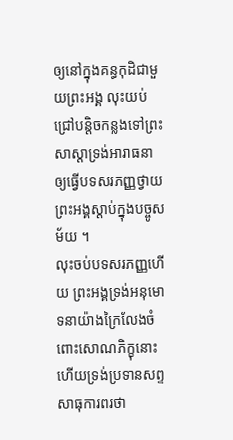ឲ្យនៅក្នុងគន្ធកុដិជាមួយព្រះអង្គ លុះយប់ជ្រៅបន្តិចកន្លងទៅព្រះសាស្តាទ្រង់អារាធនាឲ្យធ្វើបទសរភញ្ញថ្វាយព្រះអង្គស្តាប់ក្នុងបច្ចូសម័យ ។
លុះចប់បទសរភញ្ញហើយ ព្រះអង្គទ្រង់អនុមោទនាយ៉ាងក្រៃលែងចំពោះសោណភិក្ខុនោះហើយទ្រង់ប្រទានសព្ទសាធុការពរថា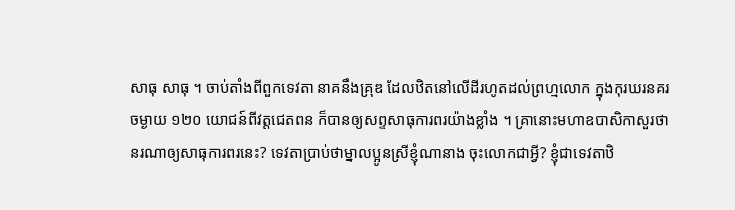សាធុ សាធុ ។ ចាប់តាំងពីពួកទេវតា នាគនឹងគ្រុឌ ដែលឋិតនៅលើដីរហូតដល់ព្រហ្មលោក ក្នុងកុរឃរនគរ ចម្ងាយ ១២០ យោជន៍ពីវត្តជេតពន ក៏បានឲ្យសព្ទសាធុការពរយ៉ាងខ្លាំង ។ គ្រានោះមហាឧបាសិកាសួរថានរណាឲ្យសាធុការពរនេះ? ទេវតាប្រាប់ថាម្នាលប្អូនស្រីខ្ញុំណានាង ចុះលោកជាអ្វី? ខ្ញុំជាទេវតាឋិ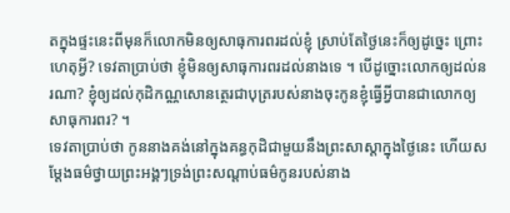តក្នុងផ្ទះនេះពីមុនក៏លោកមិនឲ្យសាធុការពរដល់ខ្ញុំ ស្រាប់តែថ្ងៃនេះក៏ឲ្យដូច្នេះ ព្រោះហេតុអ្វី? ទេវតាប្រាប់ថា ខ្ញុំមិនឲ្យសាធុការពរដល់នាងទេ ។ បើដូច្នោះលោកឲ្យដល់នរណា? ខ្ញុំឲ្យដល់កុដិកណ្ណសោនត្ថេរជាបុត្ររបស់នាងចុះកូនខ្ញុំធ្វើអ្វីបានជាលោកឲ្យសាធុការពរ? ។
ទេវតាប្រាប់ថា កូននាងគង់នៅក្នុងគន្ធកុដិជាមួយនឹងព្រះសាស្តាក្នុងថ្ងៃនេះ ហើយសម្តែងធម៌ថ្វាយព្រះអង្គៗទ្រង់ព្រះសណ្តាប់ធម៌កូនរបស់នាង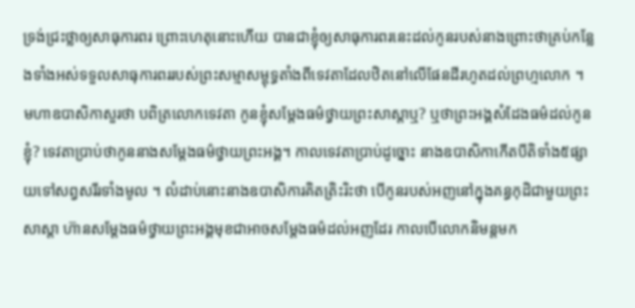ទ្រង់ជ្រះថ្លាឲ្យសាធុការពរ ព្រោះហេតុនោះហើយ បានជាខ្ញុំឲ្យសាធុការពរនេះដល់កូនរបស់នាងព្រោះថាគ្រប់កន្លែងទាំងអស់ទទួលសាធុការពររបស់ព្រះសម្មាសម្ពុទ្ធតាំងពីទេវតាដែលឋិតនៅលើផែនដីរហូតដល់ព្រហ្មលោក ។
មហាឧបាសិកាសួរថា បពិត្រលោកទេវតា កូនខ្ញុំសម្តែងធម៌ថ្វាយព្រះសាស្តាឬ? ឬថាព្រះអង្គសំដែងធម៌ដល់កូនខ្ញុំ? ទេវតាប្រាប់ថាកូននាងសម្តែងធម៌ថ្វាយព្រះអង្គ។ កាលទេវតាប្រាប់ដូច្នោះ នាងឧបាសិកាកើតបីតិទាំង៥ផ្សាយទៅសព្វសរីរទាំងមូល ។ លំដាប់នោះនាងឧបាសិការគិតត្រិះរិះថា បើកូនរបស់អញនៅក្នុងគន្ធកុដិជាមួយព្រះសាស្តា ហ៊ានសម្តែងធម៌ថ្វាយព្រះអង្គមុខជាអាចសម្តែងធម៌ដល់អញដែរ កាលបើលោកនិមន្តមក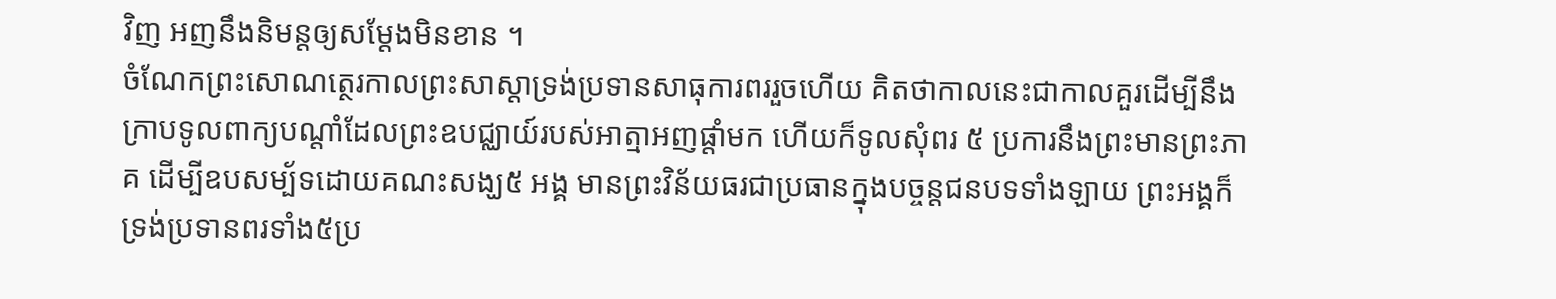វិញ អញនឹងនិមន្តឲ្យសម្តែងមិនខាន ។
ចំណែកព្រះសោណត្ថេរកាលព្រះសាស្តាទ្រង់ប្រទានសាធុការពររួចហើយ គិតថាកាលនេះជាកាលគួរដើម្បីនឹងក្រាបទូលពាក្យបណ្តាំដែលព្រះឧបជ្ឈាយ៍របស់អាត្មាអញផ្តាំមក ហើយក៏ទូលសុំពរ ៥ ប្រការនឹងព្រះមានព្រះភាគ ដើម្បីឧបសម្ប័ទដោយគណះសង្ឃ៥ អង្គ មានព្រះវិន័យធរជាប្រធានក្នុងបច្ចន្តជនបទទាំងឡាយ ព្រះអង្គក៏ទ្រង់ប្រទានពរទាំង៥ប្រ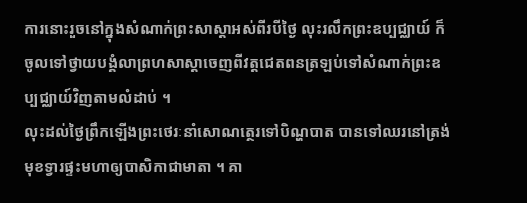ការនោះរួចនៅក្នុងសំណាក់ព្រះសាស្តាអស់ពីរបីថ្ងៃ លុះរលឹកព្រះឧប្បជ្ឈាយ៍ ក៏ចូលទៅថ្វាយបង្គំលាព្រហសាស្តាចេញពីវត្តជេតពនត្រឡប់ទៅសំណាក់ព្រះឧប្បជ្ឈាយ៍វិញតាមលំដាប់ ។
លុះដល់ថ្ងៃព្រឹកឡើងព្រះថេរៈនាំសោណត្ថេរទៅបិណ្ហបាត បានទៅឈរនៅត្រង់មុខទ្វារផ្ទះមហាឲ្យបាសិកាជាមាតា ។ គា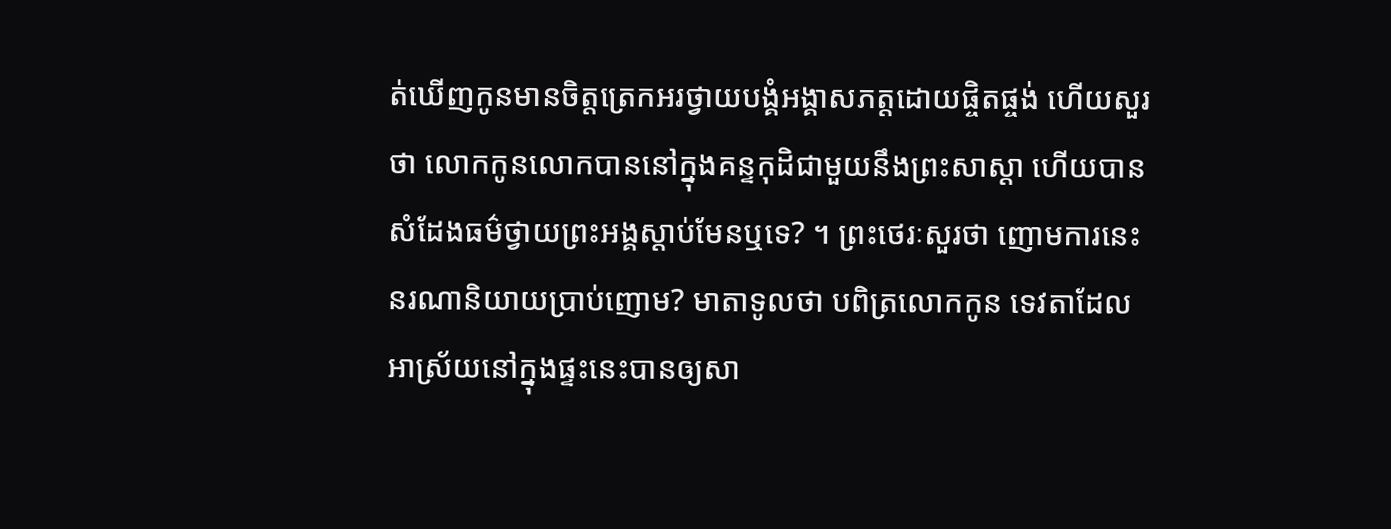ត់ឃើញកូនមានចិត្តត្រេកអរថ្វាយបង្គំអង្គាសភត្តដោយផ្ចិតផ្ចង់ ហើយសួរថា លោកកូនលោកបាននៅក្នុងគន្ទកុដិជាមួយនឹងព្រះសាស្តា ហើយបានសំដែងធម៌ថ្វាយព្រះអង្គស្តាប់មែនឬទេ? ។ ព្រះថេរៈសួរថា ញោមការនេះនរណានិយាយប្រាប់ញោម? មាតាទូលថា បពិត្រលោកកូន ទេវតាដែលអាស្រ័យនៅក្នុងផ្ទះនេះបានឲ្យសា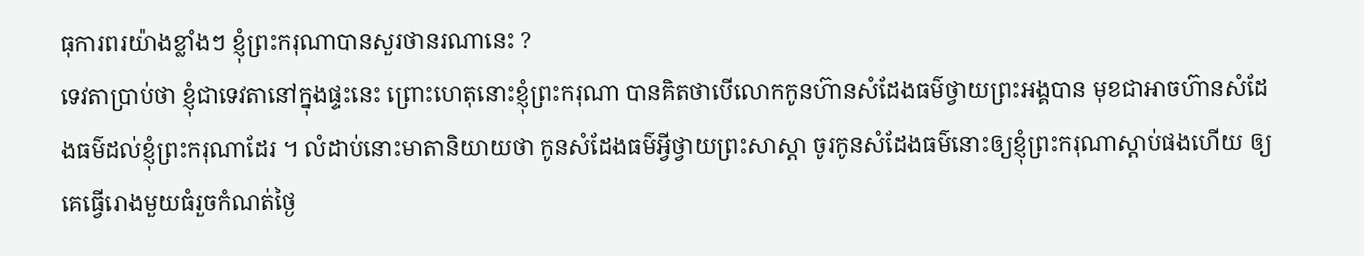ធុការពរយ៉ាងខ្លាំងៗ ខ្ញុំព្រះករុណាបានសួរថានរណានេះ ?
ទេវតាប្រាប់ថា ខ្ញុំជាទេវតានៅក្នុងផ្ទះនេះ ព្រោះហេតុនោះខ្ញុំព្រះករុណា បានគិតថាបើលោកកូនហ៊ានសំដែងធម៌ថ្វាយព្រះអង្គបាន មុខជាអាចហ៊ានសំដែងធម៌ដល់ខ្ញុំព្រះករុណាដែរ ។ លំដាប់នោះមាតានិយាយថា កូនសំដែងធម៌អ្វីថ្វាយព្រះសាស្តា ចូរកូនសំដែងធម៌នោះឲ្យខ្ញុំព្រះករុណាស្តាប់ផងហើយ ឲ្យគេធ្វើរោងមួយធំរួចកំណត់ថ្ងៃ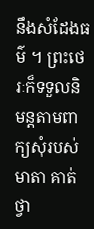នឹងសំដែងធម៌ ។ ព្រះថេរៈក៏ទទួលនិមន្តតាមពាក្យសុំរបស់មាតា គាត់ថ្វា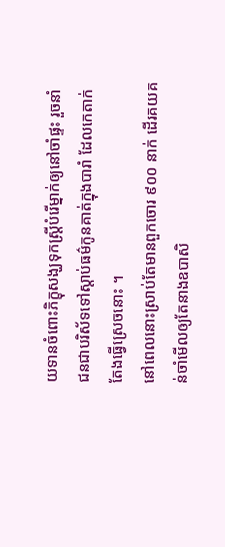យទានចំពោះភិក្ខុសង្ឃទុកស្រ្តីបំរើម្នាក់ឲ្យនៅចាំផ្ទះ រួចនាំជនជាបរិស័ទទៅស្តាប់ធម៌កូនគាត់ក្នុងបារាំ ដែលកេតាក់តែងធ្វើស្រេចនោះ ។
នៅពេលនោះស្រាប់តែមានពួកចោរ ៩០០ នាក់ ដើរគយគន់ចាំមើលឲ្យតែនាងឧបាសិ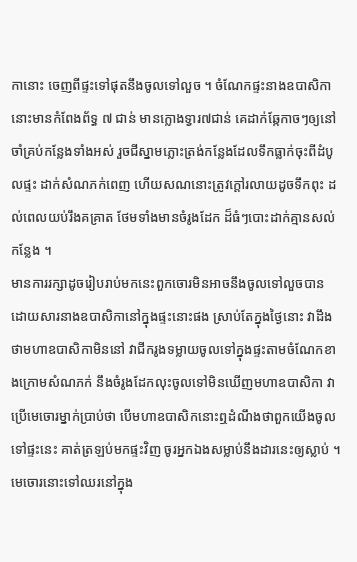កានោះ ចេញពីផ្ទះទៅផុតនឹងចូលទៅលួច ។ ចំណែកផ្ទះនាងឧបាសិកានោះមានកំពែងព័ទ្ធ ៧ ជាន់ មានក្លោងទ្វារ៧ជាន់ គេដាក់ឆ្កែកាចៗឲ្យនៅចាំគ្រប់កន្លែងទាំងអស់ រួចជីស្នាមភ្លោះត្រង់កន្លែងដែលទឹកធ្លាក់ចុះពីដំបូលផ្ទះ ដាក់សំណភក់ពេញ ហើយសណនោះត្រូវក្តៅរលាយដូចទឹកពុះ ដល់ពេលយប់រឹងគគ្រាត ថែមទាំងមានចំរូងដែក ដ៏ធំៗបោះដាក់គ្មានសល់កន្លែង ។
មានការរក្សាដូចរៀបរាប់មកនេះពួកចោរមិនអាចនឹងចូលទៅលួចបាន ដោយសារនាងឧបាសិកានៅក្នុងផ្ទះនោះផង ស្រាប់តែក្នុងថ្ងៃនោះ វាដឹងថាមហាឧបាសិកាមិននៅ វាជីករូងទម្លាយចូលទៅក្នុងផ្ទះតាមចំណែកខាងក្រោមសំណភក់ នឹងចំរូងដែកលុះចូលទៅមិនឃើញមហាឧបាសិកា វាប្រើមេចោរម្នាក់ប្រាប់ថា បើមហាឧបាសិកនោះឮដំណឹងថាពួកយើងចូលទៅផ្ទះនេះ គាត់ត្រឡប់មកផ្ទះវិញ ចូរអ្នកឯងសម្លាប់នឹងដារនេះឲ្យស្លាប់ ។
មេចោរនោះទៅឈរនៅក្នុង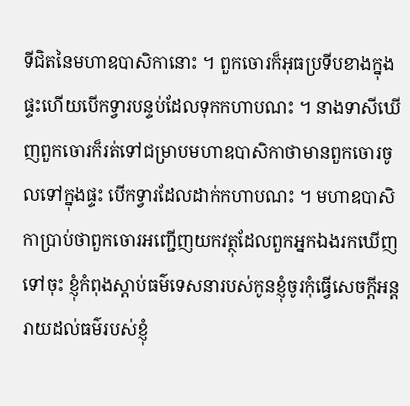ទីជិតនៃមហាឧបាសិកានោះ ។ ពួកចោរក៏អុធប្រទីបខាងក្នុងផ្ទះហើយបើកទ្វារបន្ទប់ដែលទុកកហាបណះ ។ នាងទាសីឃើញពួកចោរក៏រត់ទៅជម្រាបមហាឧបាសិកាថាមានពួកចោរចូលទៅក្នុងផ្ទះ បើកទ្វារដែលដាក់កហាបណះ ។ មហាឧបាសិកាប្រាប់ថាពួកចោរអញ្ជើញយកវត្ថុដែលពួកអ្នកឯងរកឃើញទៅចុះ ខ្ញុំកំពុងស្តាប់ធម៌ទេសនារបស់កូនខ្ញុំចូរកុំធ្វើសេចក្តីអន្តរាយដល់ធម៌របស់ខ្ញុំ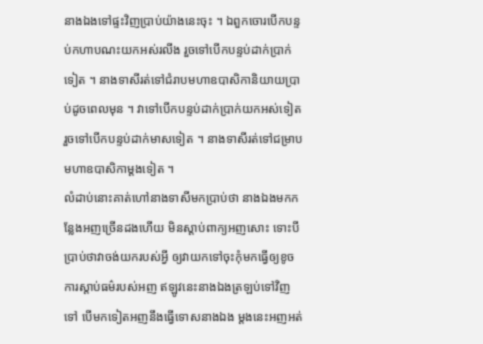នាងឯងទៅផ្ទះវិញប្រាប់យ៉ាងនេះចុះ ។ ឯពួកចោរបើកបន្ទប់កហាបណះយកអស់រលីង រួចទៅបើកបន្ទប់ដាក់ប្រាក់ទៀត ។ នាងទាសីរត់ទៅជំរាបមហាឧបាសិកានិយាយប្រាប់ដូចពេលមុន ។ វាទៅបើកបន្ទប់ដាក់ប្រាក់យកអស់ទៀត រួចទៅបើកបន្ទប់ដាក់មាសទៀត ។ នាងទាសីរត់ទៅជម្រាបមហាឧបាសិកាម្តងទៀត ។
លំដាប់នោះគាត់ហៅនាងទាសីមកប្រាប់ថា នាងឯងមកកន្លែងអញច្រើនដងហើយ មិនស្តាប់ពាក្យអញសោះ ទោះបីប្រាប់ថាវាចង់យករបស់អ្វី ឲ្យវាយកទៅចុះកុំមកធ្វើឲ្យខូចការស្តាប់ធម៌របស់អញ ឥឡូវនេះនាងឯងត្រឡប់ទៅវិញទៅ បើមកទៀតអញនឹងធ្វើទោសនាងឯង ម្តងនេះអញអត់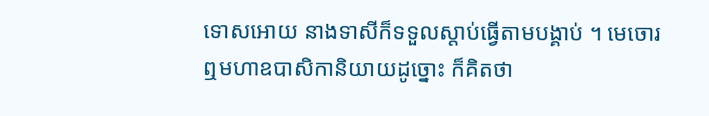ទោសអោយ នាងទាសីក៏ទទួលស្តាប់ធ្វើតាមបង្គាប់ ។ មេចោរឮមហាឧបាសិកានិយាយដូច្នោះ ក៏គិតថា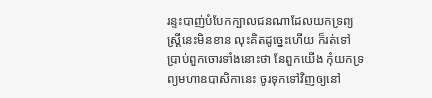រន្ទះបាញ់បំបែកក្បាលជនណាដែលយកទ្រព្យស្ត្រីនេះមិនខាន លុះគិតដូច្នេះហើយ ក៏រត់ទៅប្រាប់ពួកចោរទាំងនោះថា នែពួកយើង កុំយកទ្រព្យមហាឧបាសិកានេះ ចូរទុកទៅវិញឲ្យនៅ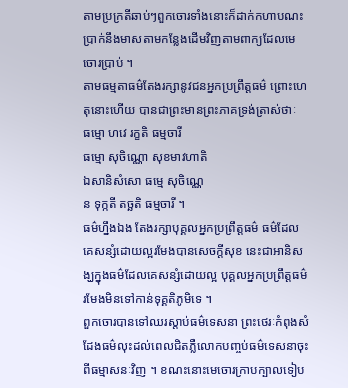តាមប្រក្រតីឆាប់ៗពួកចោរទាំងនោះក៏ដាក់កហាបណះប្រាក់នឹងមាសតាមកន្លែងដើមវិញតាមពាក្យដែលមេចោរប្រាប់ ។
តាមធម្មតាធម៌តែងរក្សានូវជនអ្នកប្រព្រឹត្តធម៌ ព្រោះហេតុនោះហើយ បានជាព្រះមានព្រះភាគទ្រង់ត្រាស់ថាៈ
ធម្មោ ហវេ រក្ខតិ ធម្មចារី
ធម្មោ សុចិណ្ណោ សុខមាវហាតិ
ឯសានិសំសោ ធម្មេ សុចិណ្ណេ
ន ទុក្កតី តច្ឆតិ ធម្មចារី ។
ធម៌ហ្នឹងឯង តែងរក្សាបុគ្គលអ្នកប្រព្រឹត្តធម៌ ធម៌ដែលគេសន្សំដោយល្អរមែងបានសេចក្តីសុខ នេះជាអានិសង្ឃក្នុងធម៌ដែលគេសន្សំដោយល្អ បុគ្គលអ្នកប្រព្រឹត្តធម៌រមែងមិនទៅកាន់ទុគ្គតិភូមិទេ ។
ពួកចោរបានទៅឈរស្តាប់ធម៌ទេសនា ព្រះថេរៈកំពុងសំដែងធម៌លុះដល់ពេលជិតភ្លឺលោកបញ្ចប់ធម៌ទេសនាចុះពីធម្មាសនៈវិញ ។ ខណះនោះមេចោរក្រាបក្បាលទៀប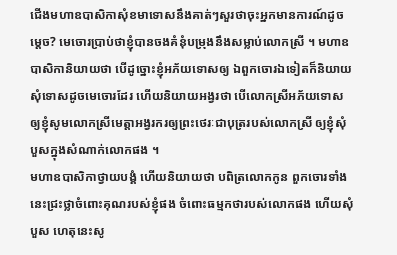ជើងមហាឧបាសិកាសុំខមាទោសនឹងគាត់ៗសួរថាចុះអ្នកមានការណ៍ដូចម្តេច? មេចោរប្រាប់ថាខ្ញុំបានចងគំនុំបម្រុងនឹងសម្លាប់លោកស្រី ។ មហាឧបាសិកានិយាយថា បើដូច្នោះខ្ញុំអភ័យទោសឲ្យ ឯពួកចោរឯទៀតក៏និយាយសុំទោសដូចមេចោរដែរ ហើយនិយាយអង្វរថា បើលោកស្រីអភ័យទោសឲ្យខ្ញុំសូមលោកស្រីមេត្តាអង្វរករឲ្យព្រះថេរៈជាបុត្ររបស់លោកស្រី ឲ្យខ្ញុំសុំបួសក្នុងសំណាក់លោកផង ។
មហាឧបាសិកាថ្វាយបង្គំ ហើយនិយាយថា បពិត្រលោកកូន ពួកចោរទាំងនេះជ្រះថ្លាចំពោះគុណរបស់ខ្ញុំផង ចំពោះធម្មកថារបស់លោកផង ហើយសុំបួស ហេតុនេះសូ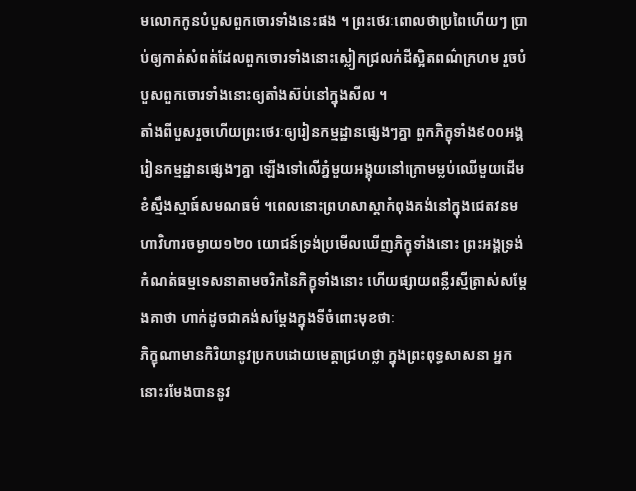មលោកកូនបំបួសពួកចោរទាំងនេះផង ។ ព្រះថេរៈពោលថាប្រពៃហើយៗ ប្រាប់ឲ្យកាត់សំពត់ដែលពួកចោរទាំងនោះស្លៀកជ្រលក់ដីស្អិតពណ៌ក្រហម រួចបំបួសពួកចោរទាំងនោះឲ្យតាំងស៊ប់នៅក្នុងសីល ។
តាំងពីបួសរួចហើយព្រះថេរៈឲ្យរៀនកម្មដ្ឋានផ្សេងៗគ្នា ពួកភិក្ខុទាំង៩០០អង្គ រៀនកម្មដ្ឋានផ្សេងៗគ្នា ឡើងទៅលើភ្នំមួយអង្គុយនៅក្រោមម្លប់ឈើមួយដើម ខំស្មឹងស្មាធ៍សមណធម៌ ។ពេលនោះព្រហសាស្តាកំពុងគង់នៅក្នុងជេតវនមហាវិហារចម្ងាយ១២០ យោជន៍ទ្រង់ប្រមើលឃើញភិក្ខុទាំងនោះ ព្រះអង្គទ្រង់កំណត់ធម្មទេសនាតាមចរិកនៃភិក្ខុទាំងនោះ ហើយផ្សាយពន្លឺរស្មីត្រាស់សម្តែងគាថា ហាក់ដូចជាគង់សម្តែងក្នុងទីចំពោះមុខថាៈ
ភិក្ខុណាមានកិរិយានូវប្រកបដោយមេត្តាជ្រហថ្លា ក្នុងព្រះពុទ្ធសាសនា អ្នកនោះរមែងបាននូវ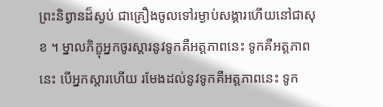ព្រះនិព្វានដ៏ស្ងប់ ជាគ្រឿងចូលទៅរម្ងាប់សង្គារហើយនៅជាសុខ ។ ម្នាលភិក្ខុអ្នកចូរស្តារនូវទូកគឺអត្តភាពនេះ ទូកគឺអត្តភាពនេះ បើអ្នកស្តារហើយ រមែងដល់នូវទូកគឺអត្តភាពនេះ ទូក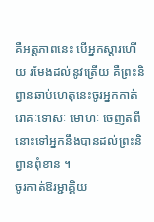គឺអត្តភាពនេះ បើអ្នកស្តារហើយ រមែងដល់នូវត្រើយ គឺព្រះនិព្វានឆាប់ហេតុនេះចូរអ្នកកាត់រោគៈទោសៈ មោហៈ ចេញតពីនោះទៅអ្នកនឹងបានដល់ព្រះនិព្វានពុំខាន ។
ចូរកាត់ឱរម្ជាគ្គិយ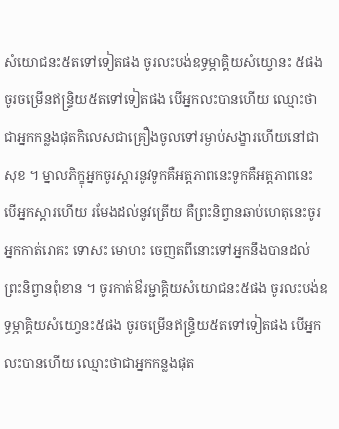សំយោជនះ៥តទៅទៀតផង ចូរលះបង់ឧទ្ធម្ភាគ្គិយសំយ្វោនះ ៥ផងចូរចម្រើនឥន្ទ្រិយ៥តទៅទៀតផង បើអ្នកលះបានហើយ ឈ្មោះថាជាអ្នកកន្លងផុតកិលេសជាគ្រឿងចូលទៅរម្ងាប់សង្ខារហើយនៅជាសុខ ។ ម្នាលភិក្ខុអ្នកចូរស្តារនូវទូកគឺអត្តភាពនេះទូកគឺអត្តភាពនេះ បើអ្នកស្តារហើយ រមែងដល់នូវត្រើយ គឺព្រះនិព្វានឆាប់ហេតុនេះចូរអ្នកកាត់រោគះ ទោសះ មោហះ ចេញតពីនោះទៅអ្នកនឹងបានដល់ព្រះនិព្វានពុំខាន ។ ចូរកាត់ឳរម្ជាគ្គិយសំយោជនះ៥ផង ចូរលះបង់ឧទ្ធម្ភាគ្គិយសំយោ្វនះ៥ផង ចូរចម្រើនឥន្ទ្រិយ៥តទៅទៀតផង បើអ្នកលះបានហើយ ឈ្មោះថាជាអ្នកកន្លងផុត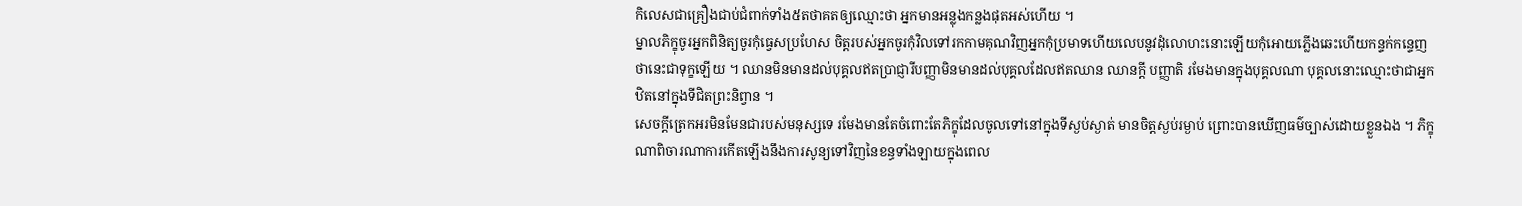កិលេសជាគ្រឿងជាប់ជំពាក់ទាំង៥តថាគតឲ្យឈ្មោះថា អ្នកមានអន្លុងកន្លងផុតអស់ហើយ ។
ម្នាលភិក្ខុចូរអ្នកពិនិត្យចូរកុំធ្វេសប្រហែស ចិត្តរបស់អ្នកចូរកុំវិលទៅរកកាមគុណវិញអ្នកកុំប្រមាទហើយលេបនូវដុំលោហះនោះឡើយកុំអោយភ្លើងឆេះហើយកន្ទក់កន្ទេញថានេះជាទុក្ខឡើយ ។ ឈានមិនមានដល់បុគ្គលឥតប្រាជ្ញារីបញ្ញាមិនមានដល់បុគ្គលដែលឥតឈាន ឈានក្តី បញ្ញាតិ រមែងមានក្នុងបុគ្គលណា បុគ្គលនោះឈ្មោះថាជាអ្នកឋិតនៅក្នុងទីជិតព្រះនិព្វាន ។
សេចក្តីត្រេកអរមិនមែនជារបស់មនុស្សទេ រមែងមានតែចំពោះតែភិក្ខុដែលចូលទៅនៅក្នុងទីស្ងប់ស្ងាត់ មានចិត្តស្ងប់រម្ងាប់ ព្រោះបានឃើញធម៌ច្បាស់ដោយខ្លួនឯង ។ ភិក្ខុណាពិចារណាការកើតឡើងនឹងការសូន្យទៅវិញនៃខន្ធទាំងឡាយក្នុងពេល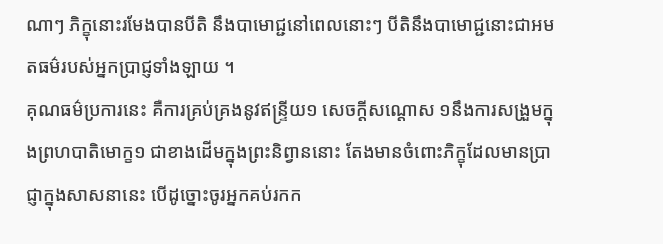ណាៗ ភិក្ខុនោះរមែងបានបីតិ នឹងបាមោជ្ជនៅពេលនោះៗ បីតិនឹងបាមោជ្ជនោះជាអមតធម៌របស់អ្នកប្រាជ្ញទាំងឡាយ ។
គុណធម៌ប្រការនេះ គឺការគ្រប់គ្រងនូវឥន្ទ្រីយ១ សេចក្តីសណ្តោស ១នឹងការសង្រួមក្នុងព្រហបាតិមោក្ខ១ ជាខាងដើមក្នុងព្រះនិព្វាននោះ តែងមានចំពោះភិក្ខុដែលមានប្រាជ្ញាក្នុងសាសនានេះ បើដូច្នោះចូរអ្នកគប់រកក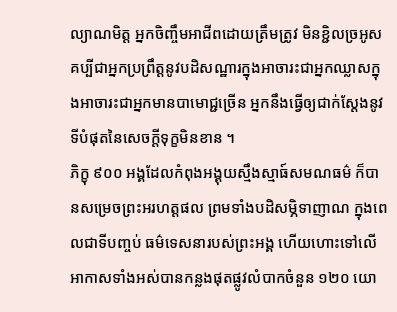ល្យាណមិត្ត អ្នកចិញ្ចឹមអាជីពដោយត្រឹមត្រូវ មិនខ្ជិលច្រអូស គប្បីជាអ្នកប្រព្រឹត្តនូវបដិសណ្ឋារក្នុងអាចារះជាអ្នកឈ្លាសក្នុងអាចារះជាអ្នកមានបាមោជ្ជច្រើន អ្នកនឹងធ្វើឲ្យជាក់ស្តែងនូវទីបំផុតនៃសេចក្តីទុក្ខមិនខាន ។
ភិក្ខុ ៩០០ អង្គដែលកំពុងអង្គុយស្មឹងស្មាធ៍សមណធម៌ ក៏បានសម្រេចព្រះអរហត្តផល ព្រមទាំងបដិសម្ភិទាញាណ ក្នុងពេលជាទីបញ្ចប់ ធម៌ទេសនារបស់ព្រះអង្គ ហើយហោះទៅលើអាកាសទាំងអស់បានកន្លងផុតផ្លូវលំបាកចំនួន ១២០ យោ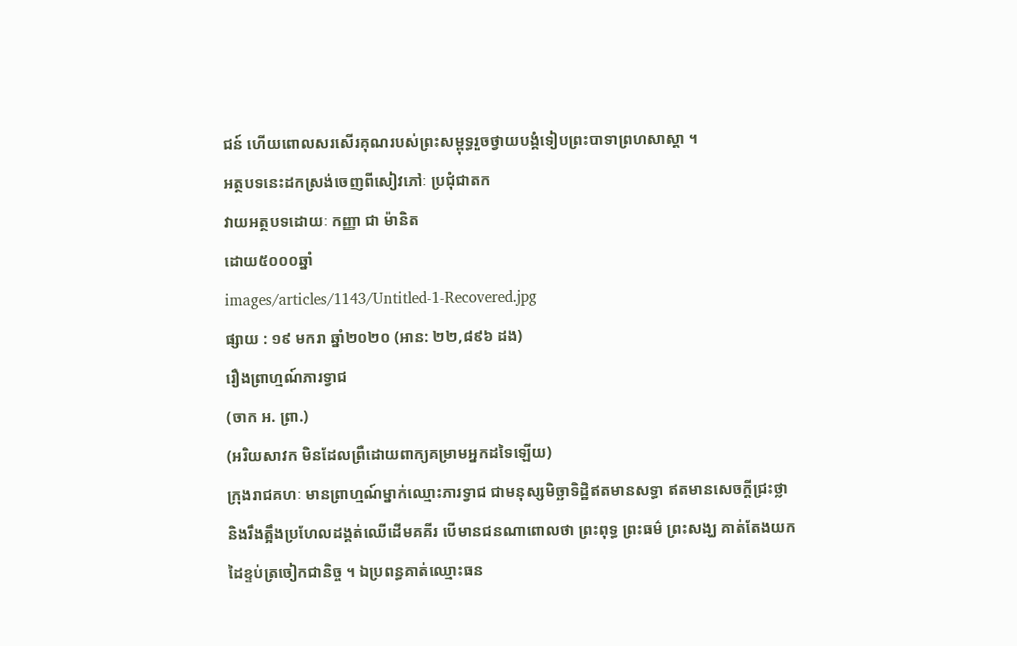ជន៍ ហើយពោលសរសើរគុណរបស់ព្រះសម្ពុទ្ធរួចថ្វាយបង្គំទៀបព្រះបាទាព្រហសាស្តា ។
អត្ថបទនេះដកស្រង់ចេញពីសៀវភៅៈ ប្រជុំជាតក
វាយអត្ថបទដោយៈ កញ្ញា ជា ម៉ានិត
ដោយ៥០០០ឆ្នាំ
images/articles/1143/Untitled-1-Recovered.jpg
ផ្សាយ : ១៩ មករា ឆ្នាំ២០២០ (អាន: ២២,៨៩៦ ដង)
រឿងព្រាហ្មណ៍ភារទ្វាជ
(ចាក អ. ព្រា.)
(អរិយសាវក មិនដែលព្រឺដោយពាក្យគម្រាមអ្នកដទៃឡើយ)
ក្រុងរាជគហៈ មានព្រាហ្មណ៍ម្នាក់ឈ្មោះភារទ្វាជ ជាមនុស្សមិច្ឆាទិដ្ឋិឥតមានសទ្ធា ឥតមានសេចក្តីជ្រះថ្លា និងរឹងត្អឹងប្រហែលដង្គត់ឈើដើមគគីរ បើមានជនណាពោលថា ព្រះពុទ្ធ ព្រះធម៌ ព្រះសង្ឃ គាត់តែងយកដៃខ្ទប់ត្រចៀកជានិច្ច ។ ឯប្រពន្ធគាត់ឈ្មោះធន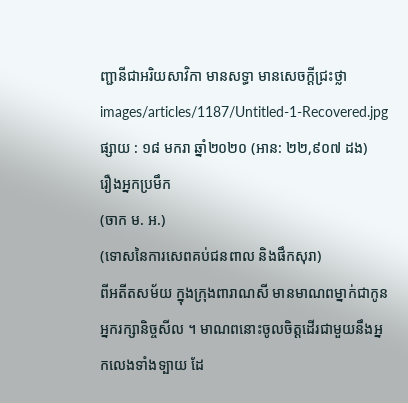ញ្ជានីជាអរិយសាវិកា មានសទ្ធា មានសេចក្តីជ្រះថ្លា
images/articles/1187/Untitled-1-Recovered.jpg
ផ្សាយ : ១៨ មករា ឆ្នាំ២០២០ (អាន: ២២,៩០៧ ដង)
រឿងអ្នកប្រមឹក
(ចាក ម. អ.)
(ទោសនៃការសេពគប់ជនពាល និងផឹកសុរា)
ពីអតីតសម័យ ក្នុងក្រុងពារាណសី មានមាណពម្នាក់ជាកូនអ្នករក្សានិច្ចសីល ។ មាណពនោះចូលចិត្តដើរជាមួយនឹងអ្នកលេងទាំងទ្បាយ ដែ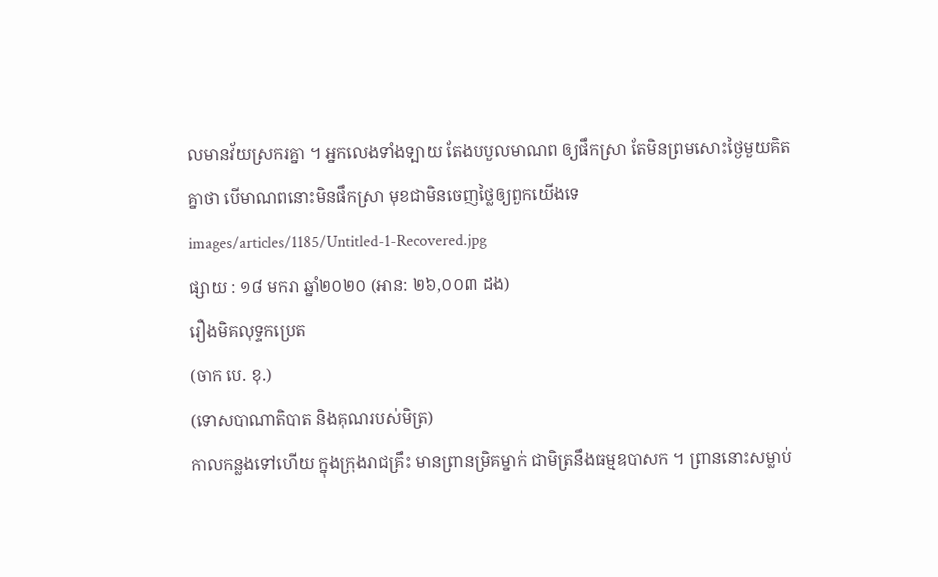លមានវ័យស្រករគ្នា ។ អ្នកលេងទាំងទ្បាយ តែងបបួលមាណព ឲ្យផឹកស្រា តែមិនព្រមសោះថ្ងៃមួយគិតគ្នាថា បើមាណពនោះមិនផឹកស្រា មុខជាមិនចេញថ្លៃឲ្យពួកយើងទេ
images/articles/1185/Untitled-1-Recovered.jpg
ផ្សាយ : ១៨ មករា ឆ្នាំ២០២០ (អាន: ២៦,០០៣ ដង)
រឿងមិគលុទ្ទកប្រេត
(ចាក បេ. ខុ.)
(ទោសបាណាតិបាត និងគុណរបស់មិត្រ)
កាលកន្លងទៅហើយ ក្នុងក្រុងរាជគ្រឹះ មានព្រានម្រិគម្នាក់ ជាមិត្រនឹងធម្មឧបាសក ។ ព្រាននោះសម្លាប់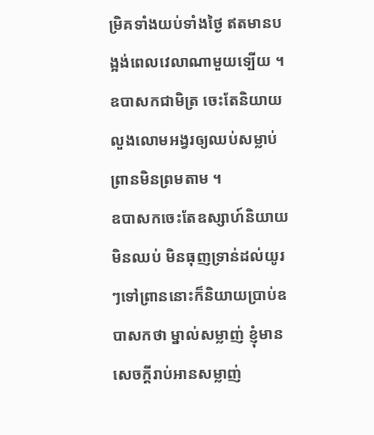ម្រិគទាំងយប់ទាំងថ្ងៃ ឥតមានបង្អង់ពេលវេលាណាមួយទ្បើយ ។ ឧបាសកជាមិត្រ ចេះតែនិយាយលួងលោមអង្វរឲ្យឈប់សម្លាប់ ព្រានមិនព្រមតាម ។
ឧបាសកចេះតែឧស្សាហ៍និយាយមិនឈប់ មិនធុញទ្រាន់ដល់យូរៗទៅព្រាននោះក៏និយាយប្រាប់ឧបាសកថា ម្នាល់សម្លាញ់ ខ្ញុំមានសេចក្តីរាប់អានសម្លាញ់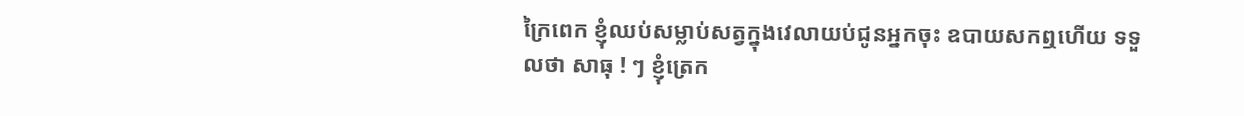ក្រៃពេក ខ្ញុំឈប់សម្លាប់សត្វក្នុងវេលាយប់ជូនអ្នកចុះ ឧបាយសកឮហើយ ទទួលថា សាធុ ! ៗ ខ្ញុំត្រេក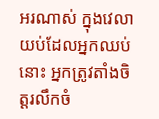អរណាស់ ក្នុងវេលាយប់ដែលអ្នកឈប់នោះ អ្នកត្រូវតាំងចិត្តរលឹកចំ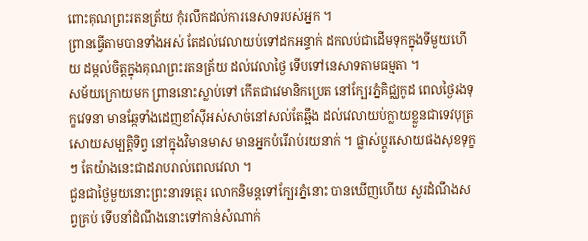ពោះគុណព្រះរតនត្រ័យ កុំរលឹកដល់ការនេសាទរបស់អ្នក ។
ព្រានធ្វើតាមបានទាំងអស់ តែដល់វេលាយប់ទៅដកអន្ទាក់ ដកលប់ជាដើមទុកក្នុងទីមួយហើយ ដម្កល់ចិត្តក្នុងគុណព្រះរតនត្រ័យ ដល់វេលាថ្ងៃ ទើបទៅនេសាទតាមធម្មតា ។
សម័យក្រោយមក ព្រាននោះស្លាប់ទៅ កើតជាវេមានិកប្រេត នៅក្បែរភ្នំគិជ្ឈកូដ ពេលថ្ងៃរងទុក្ខវេទនា មានឆ្កែទាំងដេញខាំស៊ីអស់សាច់នៅសល់តែឆ្អឹង ដល់វេលាយប់ក្លាយខ្លួនជាទេវបុត្រ សោយសម្បត្តិទិព្វ នៅក្នុងវិមានមាស មានអ្នកបំរើរាប់រយនាក់ ។ ផ្លាស់ប្តូរសោយផងសុខទុក្ខ ៗ តែយ៉ាងនេះជាដរាបរាល់ពេលវេលា ។
ជួនជាថ្ងៃមួយនោះព្រះនារទត្ថេរ លោកនិមន្តទៅក្បែរភ្នំនោះ បានឃើញហើយ សួរដំណឹងសព្វគ្រប់ ទើបនាំដំណឹងនោះទៅកាន់សំណាក់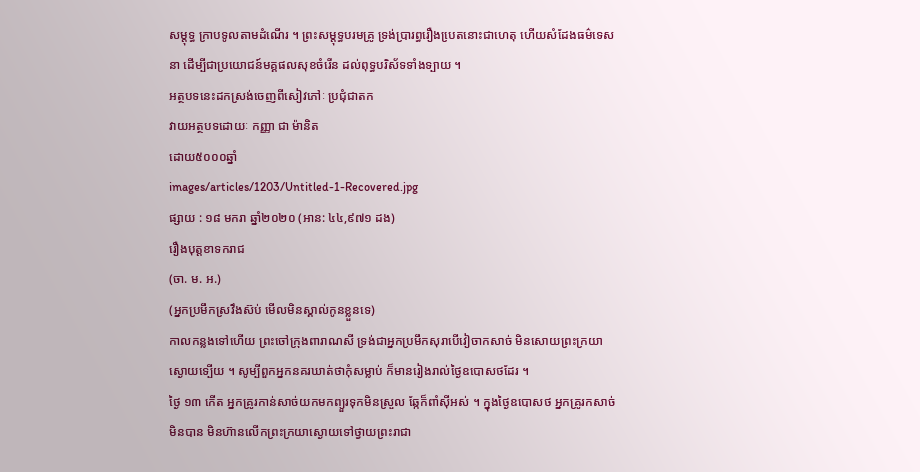សម្តុទ្ធ ក្រាបទូលតាមដំណើរ ។ ព្រះសម្តុទ្ធបរមគ្រូ ទ្រង់ប្រារព្ធរឿងបេ្រតនោះជាហេតុ ហើយសំដែងធម៌ទេសនា ដើម្បីជាប្រយោជន៍មគ្គផលសុខចំរើន ដល់ពុទ្ធបរិស័ទទាំងទ្បាយ ។
អត្ថបទនេះដកស្រង់ចេញពីសៀវភៅៈ ប្រជុំជាតក
វាយអត្ថបទដោយៈ កញ្ញា ជា ម៉ានិត
ដោយ៥០០០ឆ្នាំ
images/articles/1203/Untitled-1-Recovered.jpg
ផ្សាយ : ១៨ មករា ឆ្នាំ២០២០ (អាន: ៤៤,៩៧១ ដង)
រឿងបុត្តខាទករាជ
(ចា. ម. អ.)
(អ្នកប្រមឹកស្រវឹងស៊ប់ មើលមិនស្គាល់កូនខ្លួនទេ)
កាលកន្លងទៅហើយ ព្រះចៅក្រុងពារាណសី ទ្រង់ជាអ្នកប្រមឹកសុរាបើវៀចាកសាច់ មិនសោយព្រះក្រយាស្ងោយទ្បើយ ។ សូម្បីពួកអ្នកនគរឃាត់ថាកុំសម្លាប់ ក៏មានរៀងរាល់ថ្ងៃឧបោសថដែរ ។
ថ្ងៃ ១៣ កើត អ្នកគ្រូរកាន់សាច់យកមកព្យួរទុកមិនស្រួល ឆ្កែក៏ពាំស៊ីអស់ ។ ក្នុងថ្ងៃឧបោសថ អ្នកគ្រូរកសាច់មិនបាន មិនហ៊ានលើកព្រះក្រយាស្ងោយទៅថ្វាយព្រះរាជា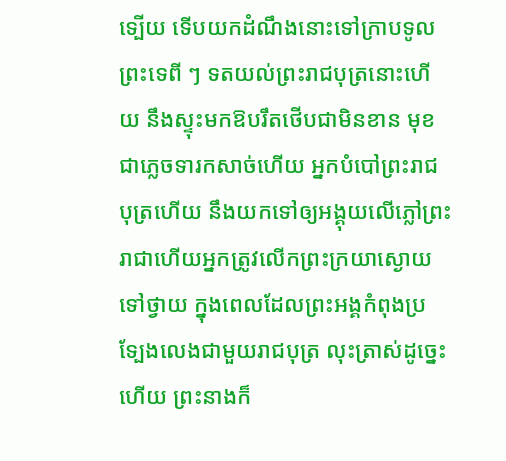ទ្បើយ ទើបយកដំណឹងនោះទៅក្រាបទូលព្រះទេពី ៗ ទតយល់ព្រះរាជបុត្រនោះហើយ នឹងស្ទុះមកឱបរឹតថើបជាមិនខាន មុខជាភ្លេចទារកសាច់ហើយ អ្នកបំបៅព្រះរាជបុត្រហើយ នឹងយកទៅឲ្យអង្គុយលើភ្លៅព្រះរាជាហើយអ្នកត្រូវលើកព្រះក្រយាស្ងោយទៅថ្វាយ ក្នុងពេលដែលព្រះអង្គកំពុងប្រទ្បែងលេងជាមួយរាជបុត្រ លុះត្រាស់ដូច្នេះហើយ ព្រះនាងក៏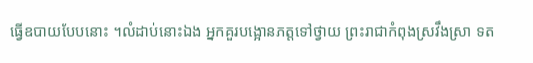ធ្វើឧបាយបែបនោះ ។លំដាប់នោះឯង អ្នកគួរបង្អោនភត្តទៅថ្វាយ ព្រះរាជាកំពុងស្រវឹងស្រា ទត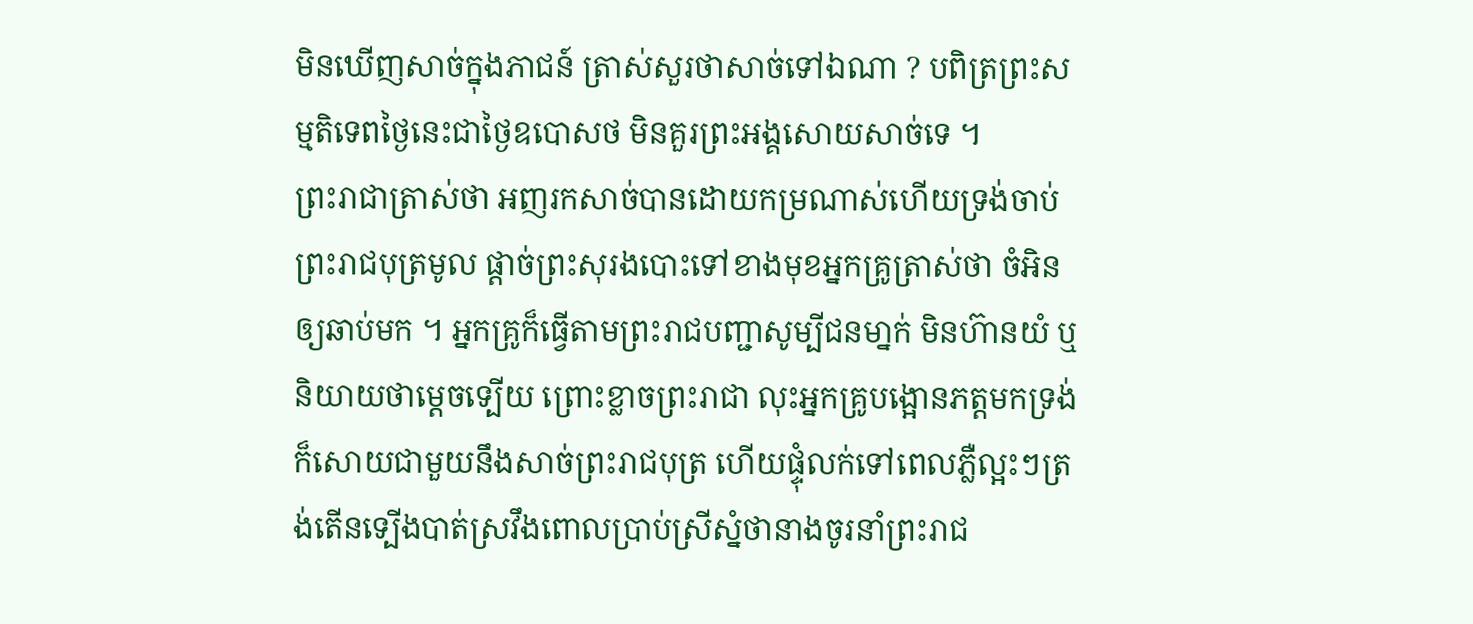មិនឃើញសាច់ក្នុងភាជន៍ ត្រាស់សួរថាសាច់ទៅឯណា ? បពិត្រព្រះសម្មតិទេពថ្ងៃនេះជាថ្ងៃឧបោសថ មិនគួរព្រះអង្គសោយសាច់ទេ ។
ព្រះរាជាត្រាស់ថា អញរកសាច់បានដោយកម្រណាស់ហើយទ្រង់ចាប់ព្រះរាជបុត្រមូល ផ្តាច់ព្រះសុរងបោះទៅខាងមុខអ្នកគ្រូត្រាស់ថា ចំអិនឲ្យឆាប់មក ។ អ្នកគ្រូក៏ធ្វើតាមព្រះរាជបញ្ជាសូម្បីជនមា្នក់ មិនហ៊ានយំ ឬនិយាយថាម្តេចទ្បើយ ព្រោះខ្លាចព្រះរាជា លុះអ្នកគ្រូបង្អោនភត្តមកទ្រង់ក៏សោយជាមួយនឹងសាច់ព្រះរាជបុត្រ ហើយផ្ទុំលក់ទៅពេលភ្លឺល្អះៗត្រង់តើនទ្បើងបាត់ស្រវឹងពោលប្រាប់ស្រីស្នំថានាងចូរនាំព្រះរាជ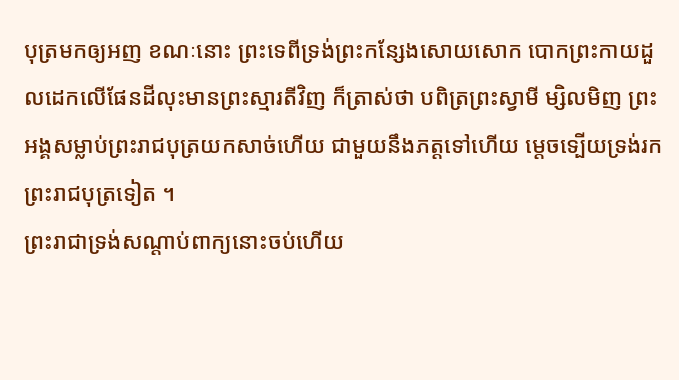បុត្រមកឲ្យអញ ខណៈនោះ ព្រះទេពីទ្រង់ព្រះកន្សែងសោយសោក បោកព្រះកាយដួលដេកលើផែនដីលុះមានព្រះស្មារតីវិញ ក៏ត្រាស់ថា បពិត្រព្រះស្វាមី ម្សិលមិញ ព្រះអង្គសម្លាប់ព្រះរាជបុត្រយកសាច់ហើយ ជាមួយនឹងភត្តទៅហើយ ម្តេចទ្បើយទ្រង់រកព្រះរាជបុត្រទៀត ។
ព្រះរាជាទ្រង់សណ្តាប់ពាក្យនោះចប់ហើយ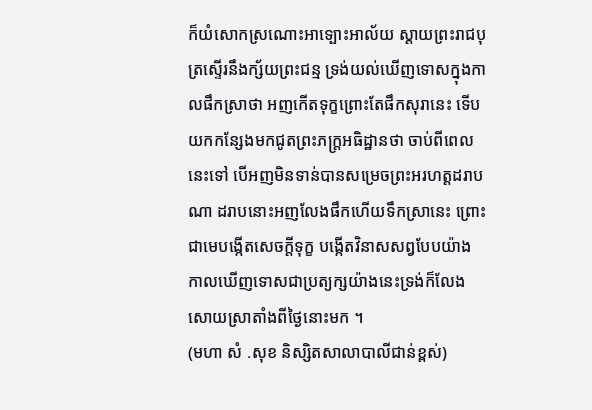ក៏យំសោកស្រណោះអាទ្បោះអាល័យ ស្តាយព្រះរាជបុត្រស្ទើរនឹងក្ស័យព្រះជន្ម ទ្រង់យល់ឃើញទោសក្នុងកាលផឹកស្រាថា អញកើតទុក្ខព្រោះតែផឹកសុរានេះ ទើបយកកន្សែងមកជូតព្រះភក្រ្តអធិដ្ឋានថា ចាប់ពីពេលនេះទៅ បើអញមិនទាន់បានសម្រេចព្រះអរហត្តដរាបណា ដរាបនោះអញលែងផឹកហើយទឹកស្រានេះ ព្រោះជាមេបង្កើតសេចក្តីទុក្ខ បង្កើតវិនាសសព្វបែបយ៉ាង កាលឃើញទោសជាប្រត្យក្សយ៉ាងនេះទ្រង់ក៏លែងសោយស្រាតាំងពីថ្ងៃនោះមក ។
(មហា សំ .សុខ និស្សិតសាលាបាលីជាន់ខ្ពស់)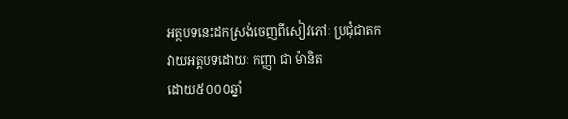អត្ថបទនេះដកស្រង់ចេញពីសៀវភៅៈ ប្រជុំជាតក
វាយអត្តបទដោយៈ កញ្ញា ជា ម៉ានិត
ដោយ៥០០០ឆ្នាំ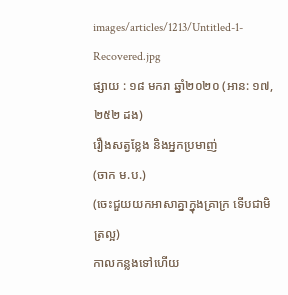images/articles/1213/Untitled-1-Recovered.jpg
ផ្សាយ : ១៨ មករា ឆ្នាំ២០២០ (អាន: ១៧,២៥២ ដង)
រឿងសត្វខ្លែង និងអ្នកប្រមាញ់
(ចាក ម.ប.)
(ចេះជួយយកអាសាគ្នាក្នុងគ្រាក្រ ទើបជាមិត្រល្អ)
កាលកន្លងទៅហើយ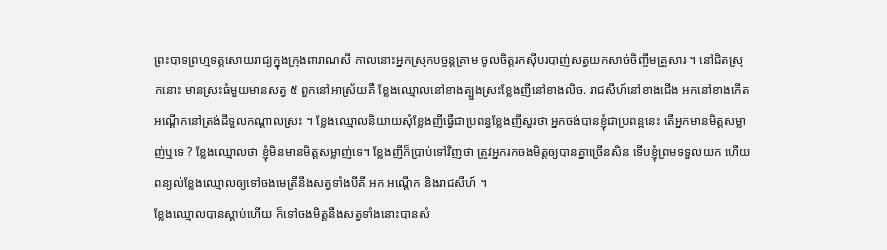ព្រះបាទព្រហ្មទត្តសោយរាជ្យក្នុងក្រុងពារាណសី កាលនោះអ្នកស្រុកបច្ចន្តគ្រាម ចូលចិត្តរកស៊ីបរបាញ់សត្វយកសាច់ចិញ្ចឹមគ្រួសារ ។ នៅជិតស្រុកនោះ មានស្រះធំមួយមានសត្វ ៥ ពួកនៅអាស្រ័យគឺ ខ្លែងឈ្មោលនៅខាងត្បួងស្រះខ្លែងញីនៅខាងលិច. រាជសីហ៍នៅខាងជើង អកនៅខាងកើតអណ្តើកនៅត្រង់ដីទួលកណ្តាលស្រះ ។ ខ្លែងឈ្មោលនិយាយសុំខ្លែងញីធ្វើជាប្រពន្ធខ្លែងញីសួរថា អ្នកចង់បានខ្ញុំជាប្រពន្អនេះ តើអ្នកមានមិត្តសម្លាញ់ឬទេ ? ខ្លែងឈ្មោលថា ខ្ញុំមិនមានមិត្តសម្លាញ់ទេ។ ខ្លែងញីក៏ប្រាប់ទៅវិញថា ត្រូវអ្នករកចងមិត្តឲ្យបានគ្នាច្រើនសិន ទើបខ្ញុំព្រមទទួលយក ហើយពន្យល់ខ្លែងឈ្មោលឲ្យទៅចងមេត្រីនឹងសត្វទាំងបីគី អក អណ្តើក និងរាជសីហ៍ ។
ខ្លែងឈ្មោលបានស្តាប់ហើយ ក៏ទៅចងមិត្តនឹងសត្វទាំងនោះបានសំ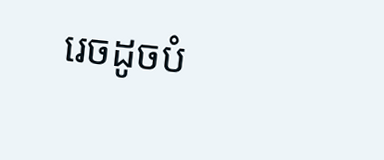រេចដូចបំ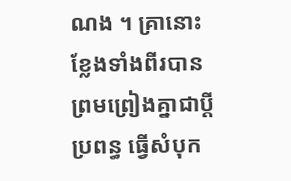ណង ។ គ្រានោះ ខ្លែងទាំងពីរបានព្រមព្រៀងគ្នាជាប្តីប្រពន្ធ ធ្វើសំបុក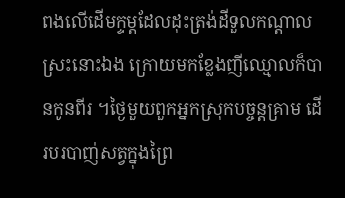ពងលើដើមក្ទម្តដែលដុះត្រង់ដីទួលកណ្តាលស្រះនោះឯង ក្រោយមកខ្លែងញីឈ្មោលក៏បានកូនពីរ ។ថ្ងៃមួយពួកអ្នកស្រុកបច្ចន្តគ្រាម ដើរបរបាញ់សត្វក្នុងព្រៃ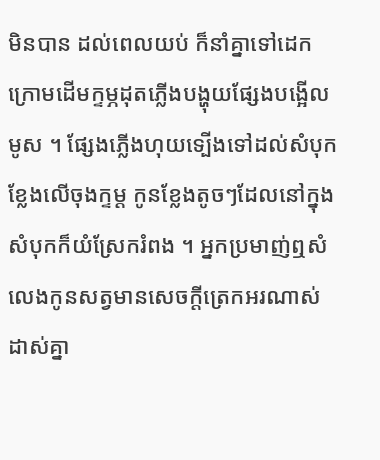មិនបាន ដល់ពេលយប់ ក៏នាំគ្នាទៅដេកក្រោមដើមក្ទម្ភដុតភ្លើងបង្ហុយផ្សែងបង្អើលមូស ។ ផ្សែងភ្លើងហុយទ្បើងទៅដល់សំបុកខ្លែងលើចុងក្ទម្ត កូនខ្លែងតូចៗដែលនៅក្នុងសំបុកក៏យំស្រែករំពង ។ អ្នកប្រមាញ់ឮសំលេងកូនសត្វមានសេចក្តីត្រេកអរណាស់ ដាស់គ្នា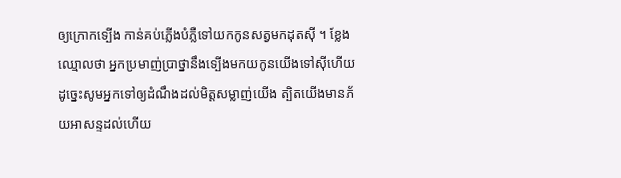ឲ្យក្រោកទ្បើង កាន់គប់ភ្លើងបំភ្លឺទៅយកកូនសត្វមកដុតស៊ី ។ ខ្លែងឈ្មោលថា អ្នកប្រមាញ់ប្រាថ្នានឹងទ្បើងមកយកូនយើងទៅស៊ីហើយ ដូច្នេះសូមអ្នកទៅឲ្យដំណឹងដល់មិត្តសម្លាញ់យើង ត្បិតយើងមានភ័យអាសន្ទដល់ហើយ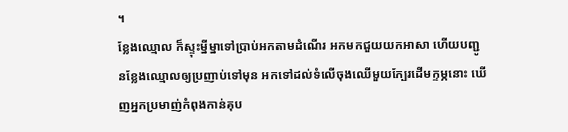។
ខ្លែងឈ្មោល ក៏ស្ទុះម្នីម្នាទៅប្រាប់អកតាមដំណើរ អកមកជួយយកអាសា ហើយបញ្ជូនខ្លែងឈ្មោលឲ្យប្រញាប់ទៅមុន អកទៅដល់ទំលើចុងឈើមួយក្បែរដើមក្ទម្ភនោះ ឃើញអ្នកប្រមាញ់កំពុងកាន់គុប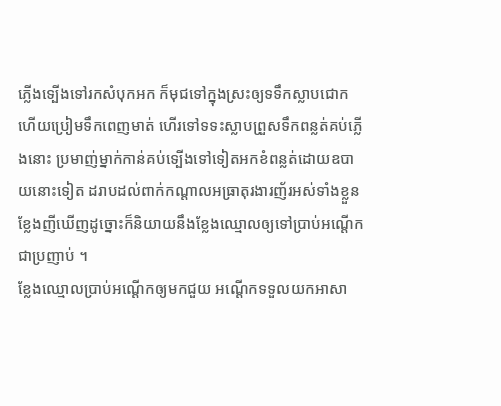ភ្លើងទ្បើងទៅរកសំបុកអក ក៏មុជទៅក្នុងស្រះឲ្យទទឹកស្លាបជោក ហើយប្រៀមទឹកពេញមាត់ ហើរទៅទទះស្លាបព្រួសទឹកពន្លត់គប់ភ្លើងនោះ ប្រមាញ់ម្នាក់កាន់គប់ទ្បើងទៅទៀតអកខំពន្លត់ដោយឧបាយនោះទៀត ដរាបដល់ពាក់កណ្តាលអធ្រាតុរងារញ័រអស់ទាំងខ្លួន ខ្លែងញីឃើញដូច្នោះក៏និយាយនឹងខ្លែងឈ្មោលឲ្យទៅប្រាប់អណ្តើកជាប្រញាប់ ។
ខ្លែងឈ្មោលប្រាប់អណ្តើកឲ្យមកជួយ អណ្តើកទទួលយកអាសា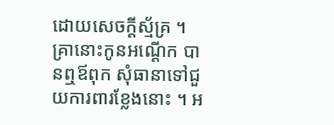ដោយសេចក្តីស្ម័គ្រ ។ គ្រានោះកូនអណ្តើក បានឮឪពុក សុំធានាទៅជួយការពារខ្លែងនោះ ។ អ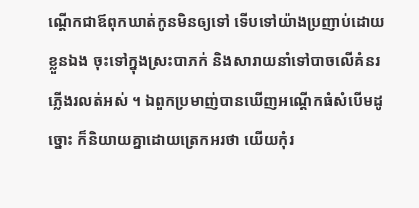ណ្តើកជាឪពុកឃាត់កូនមិនឲ្យទៅ ទើបទៅយ៉ាងប្រញាប់ដោយខ្លួនឯង ចុះទៅក្នុងស្រះបាភក់ និងសារាយនាំទៅបាចលើគំនរភ្លើងរលត់អស់ ។ ឯពួកប្រមាញ់បានឃើញអណ្តើកធំសំបើមដូច្នោះ ក៏និយាយគ្នាដោយត្រេកអរថា យើយកុំរ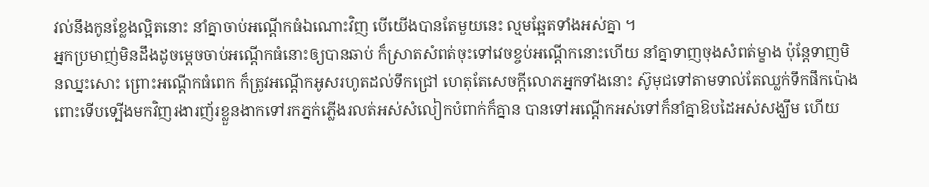វល់នឹងកូនខ្លែងល្អិតនោះ នាំគ្នាចាប់អណ្តើកធំឯណោះវិញ បើយើងបានតែមួយនេះ ល្មមឆ្អែតទាំងអស់គ្នា ។
អ្នកប្រមាញ់មិនដឹងដូចម្តេចចាប់អណ្តើកធំនោះឲ្យបានឆាប់ ក៏ស្រាតសំពត់ចុះទៅវេចខ្ចប់អណ្តើកនោះហើយ នាំគ្នាទាញចុងសំពត់ម្ខាង ប៉ុន្តែទាញមិនឈ្នះសោះ ព្រោះអណ្តើកធំពេក ក៏ត្រូវអណ្តើកអូសរហូតដល់ទឹកជ្រៅ ហេតុតែសេចក្តីលោភអ្នកទាំងនោះ ស៊ូមុជទៅតាមទាល់តែឈ្លក់ទឹកផឹកប៉ោងពោះទើបទ្បើងមកវិញរងារញ័រខ្លួនងាកទៅរកភ្នក់ភ្លើងរលត់អស់សំលៀកបំពាក់ក៏គ្នាន បានទៅអណ្តើកអស់ទៅក៏នាំគ្នាឱបដៃអស់សង្ឃឹម ហើយ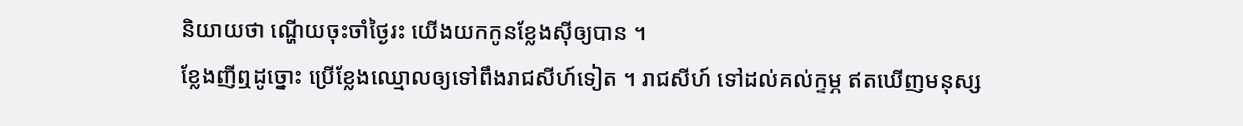និយាយថា ណ្ហើយចុះចាំថ្ងៃរះ យើងយកកូនខ្លែងស៊ីឲ្យបាន ។
ខ្លែងញីឮដូច្នោះ ប្រើខ្លែងឈ្មោលឲ្យទៅពឹងរាជសីហ៍ទៀត ។ រាជសីហ៍ ទៅដល់គល់ក្ទម្ភ ឥតឃើញមនុស្ស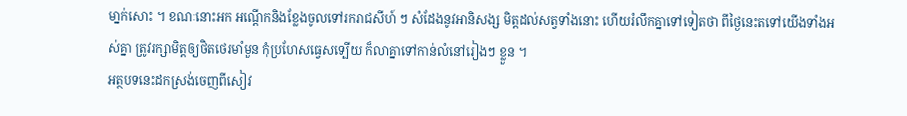មា្នក់សោះ ។ ខណៈនោះអក អណ្តើកនិងខ្លែងចូលទៅរករាជសីហ៍ ៗ សំដែងនូវអានិសង្ស មិត្តដល់សត្វទាំងនោះ ហើយរំលឹកគ្នាទៅទៀតថា ពីថ្ងៃនេះតទៅយើងទាំងអស់គ្នា ត្រូវរក្សាមិត្តឲ្យថិតថេរមាំមួន កុំប្រហែសធ្វេសទ្បើយ ក៏លាគ្នាទៅកាន់លំនៅរៀងៗ ខ្លួន ។
អត្ថបទនេះដកស្រង់ចេញពីសៀវ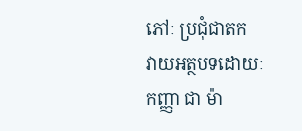ភៅៈ ប្រជុំជាតក
វាយអត្ថបទដោយៈ កញ្ញា ជា ម៉ា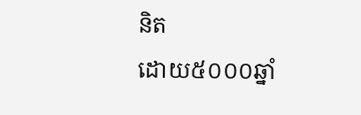និត
ដោយ៥០០០ឆ្នាំ